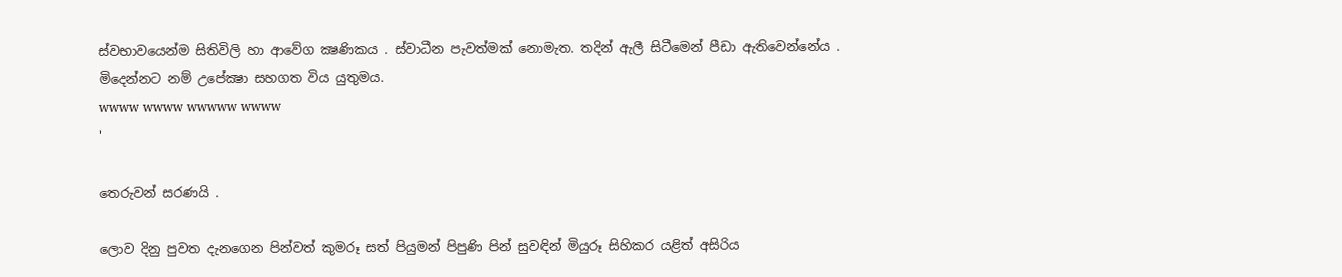ස්වභාවයෙන්ම සිතිවිලි හා ආවේග ක්‍ෂණිකය . ස්වාධීන පැවත්මක් නොමැත. තදින් ඇලී සිටීමෙන් පීඩා ඇතිවෙන්නේය . මිදෙන්නට නම් උපේක්‍ෂා සහගත විය යුතුමය.
wwww wwww wwwww wwww
'

තෙරුවන් සරණයි .

ලොව දිනු පුවත දැනගෙන පින්වත් කුමරූ සත් පියුමන් පිපුණි පින් සුවඳින් මියුරූ සිහිකර යළිත් අසිරිය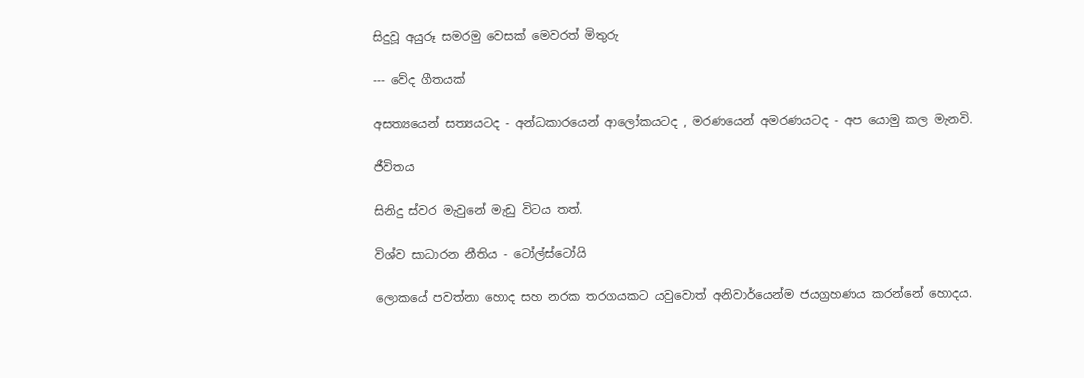සිදුවූ අයුරූ සමරමු වෙසක් මෙවරත් මිතුරු

--- වේද ගීතයක්

අසත්‍යයෙන් සත්‍යයටද - අන්ධකාරයෙන් ආලෝකයටද , මරණයෙන් අමරණයටද - අප යොමු කල මැනවි.

ජීවිතය

සිනිදු ස්වර මැවුනේ මැඩු විටය තත්.

විශ්ව සාධාරන නීතිය - ටෝල්ස්ටෝයි

ලොකයේ පවත්නා හොද සහ නරක තරගයකට යවුවොත් අනිවාර්යෙන්ම ජයග්‍රහණය කරන්නේ හොදය.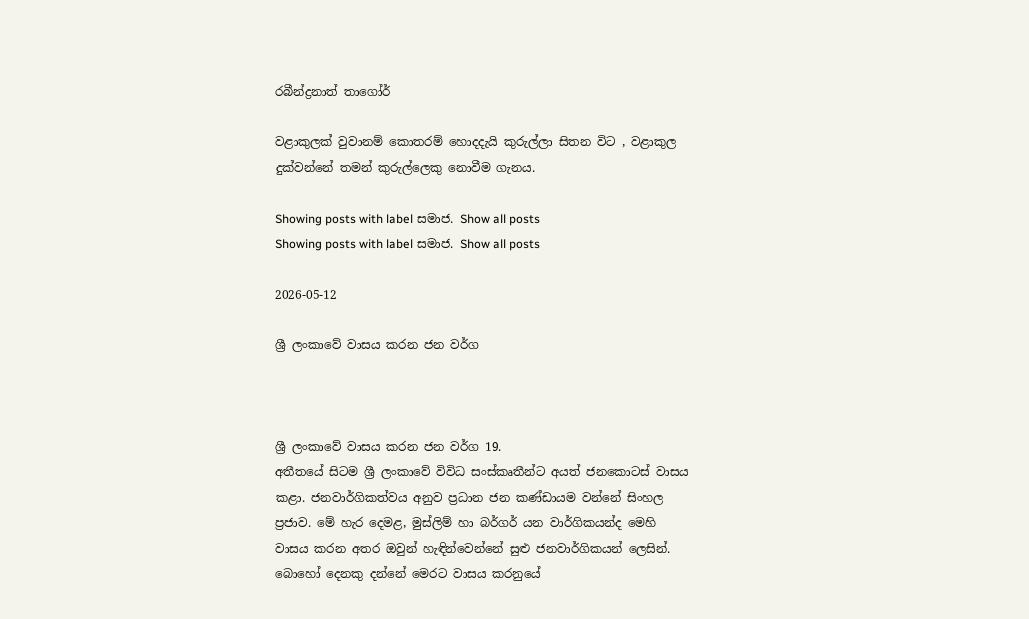රබීන්ද්‍රනාත් තාගෝර්

වළාකුලක් වුවානම් කොතරම් හොදදැයි කුරුල්ලා සිතන විට , වළාකුල දුක්වන්නේ තමන් කුරුල්ලෙකු නොවීම ගැනය.

Showing posts with label සමාජ. Show all posts
Showing posts with label සමාජ. Show all posts

2026-05-12

ශ්‍රී ලංකාවේ වාසය කරන ජන වර්ග



ශ්‍රී ලංකාවේ වාසය කරන ජන වර්ග 19.
අතීතයේ සිටම ශ්‍රී ලංකාවේ විවිධ සංස්කෘතීන්ට අයත් ජනකොටස් වාසය කළා. ජනවාර්ගිකත්වය අනුව ප්‍රධාන ජන කණ්ඩායම වන්නේ සිංහල ප්‍රජාව. මේ හැර දෙමළ, මුස්ලිම් හා බර්ගර් යන වාර්ගිකයන්ද මෙහි වාසය කරන අතර ඔවුන් හැඳින්වෙන්නේ සුළු ජනවාර්ගිකයන් ලෙසින්. බොහෝ දෙනකු දන්නේ මෙරට වාසය කරනුයේ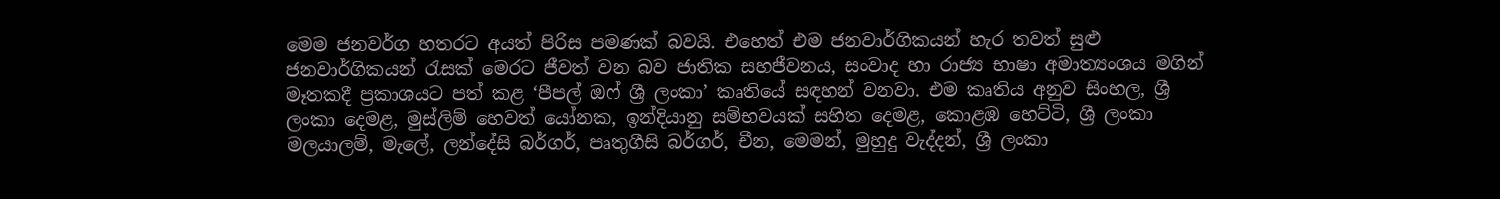මෙම ජනවර්ග හතරට අයත් පිරිස පමණක් බවයි. එහෙත් එම ජනවාර්ගිකයන් හැර තවත් සුළු ජනවාර්ගිකයන් රැසක් මෙරට ජීවත් වන බව ජාතික සහජීවනය, සංවාද හා රාජ්‍ය භාෂා අමාත්‍යංශය මගින් මෑතකදී ප්‍රකාශයට පත් කළ ‘පීපල් ඔෆ් ශ්‍රී ලංකා’ කෘතියේ සඳහන් වනවා. එම කෘතිය අනුව සිංහල, ශ්‍රී ලංකා දෙමළ, මුස්ලිම් හෙවත් යෝනක, ඉන්දියානු සම්භවයක් සහිත දෙමළ, කොළඹ හෙට්ටි, ශ්‍රී ලංකා මලයාලම්, මැලේ, ලන්දේසි බර්ගර්, පෘතුගීසි බර්ගර්, චීන, මෙමන්, මුහුදු වැද්දන්, ශ්‍රී ලංකා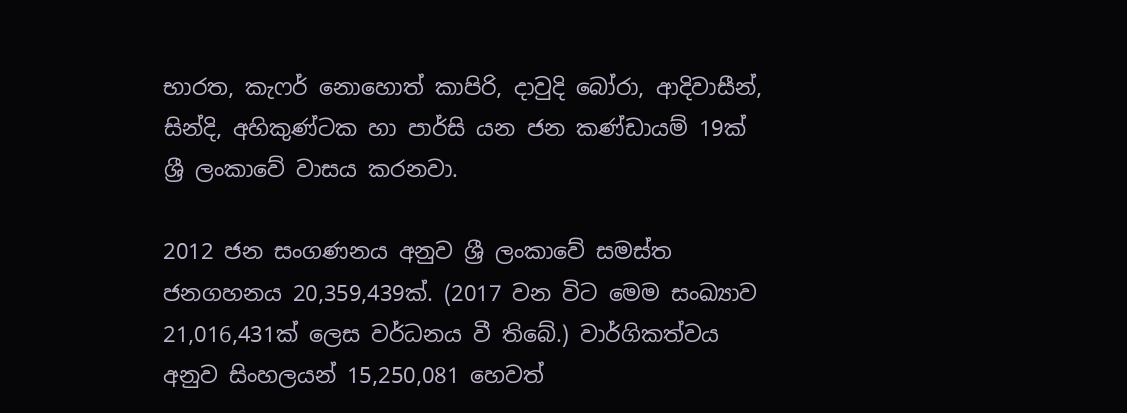භාරත, කැෆර් නොහොත් කාපිරි, දාවුදි බෝරා, ආදිවාසීන්, සින්දි, අහිකුණ්ටක හා පාර්සි යන ජන කණ්ඩායම් 19ක් ශ්‍රී ලංකාවේ වාසය කරනවා.

2012 ජන සංගණනය අනුව ශ්‍රී ලංකාවේ සමස්ත ජනගහනය 20,359,439ක්. (2017 වන විට මෙම සංඛ්‍යාව 21,016,431ක් ලෙස වර්ධනය වී තිබේ.) වාර්ගිකත්වය අනුව සිංහලයන් 15,250,081 හෙවත්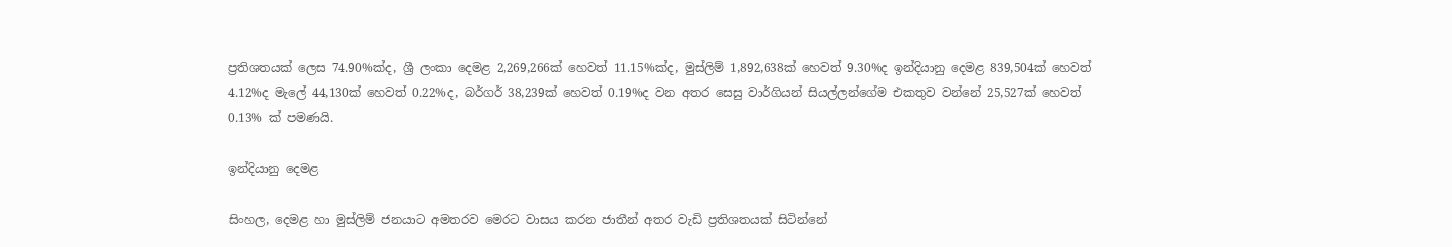ප්‍රතිශතයක් ලෙස 74.90%ක්ද, ශ්‍රී ලංකා දෙමළ 2,269,266ක් හෙවත් 11.15%ක්ද, මුස්ලිම් 1,892,638ක් හෙවත් 9.30%ද ඉන්දියානු දෙමළ 839,504ක් හෙවත් 4.12%ද මැලේ 44,130ක් හෙවත් 0.22%ද, බර්ගර් 38,239ක් හෙවත් 0.19%ද වන අතර සෙසු වාර්ගියන් සියල්ලන්ගේම එකතුව වන්නේ 25,527ක් හෙවත් 0.13% ක් පමණයි.

ඉන්දියානු දෙමළ

සිංහල, දෙමළ හා මුස්ලිම් ජනයාට අමතරව මෙරට වාසය කරන ජාතීන් අතර වැඩි ප්‍රතිශතයක් සිටින්නේ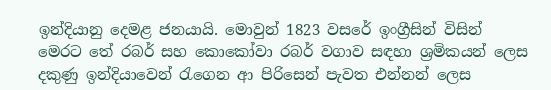ඉන්දියානු දෙමළ ජනයායි. මොවුන් 1823 වසරේ ඉංග්‍රීසින් විසින් මෙරට තේ රබර් සහ කොකෝවා රබර් වගාව සඳහා ශ්‍රමිකයන් ලෙස දකුණු ඉන්දියාවෙන් රැගෙන ආ පිරිසෙන් පැවත එන්නන් ලෙස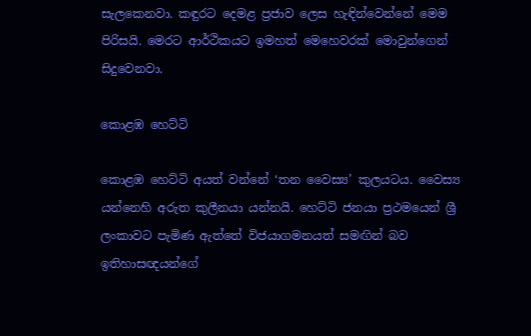සැලකෙනවා. කඳුරට දෙමළ ප්‍රජාව ලෙස හැඳින්වෙන්නේ මෙම පිරිසයි. මෙරට ආර්ථිකයට ඉමහත් මෙහෙවරක් මොවුන්ගෙන් සිදුවෙනවා.

කොළඹ හෙට්ටි

කොළඹ හෙට්ටි අයත් වන්නේ ‘තන වෛස්‍ය’ කුලයටය. වෛස්‍ය යන්නෙහි අරුත කුලීනයා යන්නයි. හෙට්ටි ජනයා ප්‍රථමයෙන් ශ්‍රී ලංකාවට පැමිණ ඇත්තේ විජයාගමනයත් සමඟින් බව ඉතිහාසඥයන්ගේ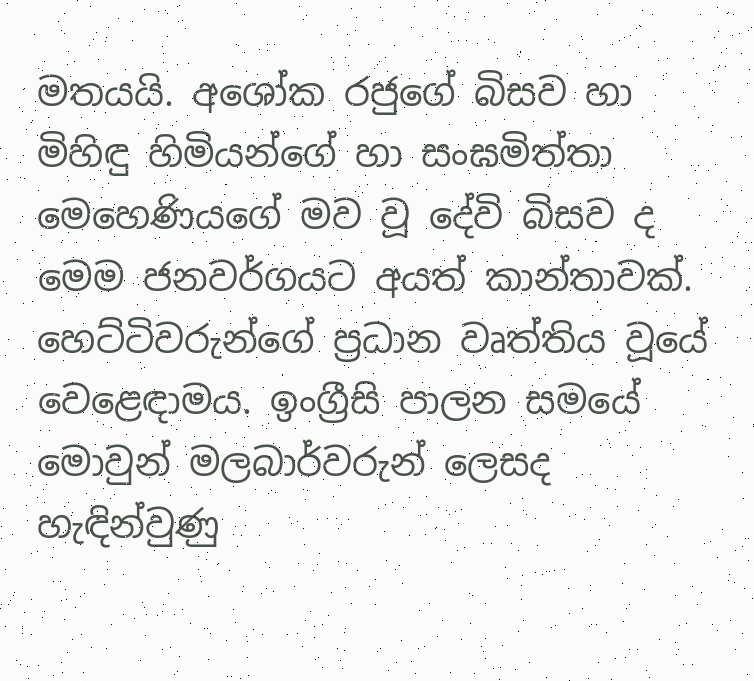මතයයි. අශෝක රජුගේ බිසව හා මිහිඳු හිමියන්ගේ හා සංඝමිත්තා මෙහෙණියගේ මව වූ දේවි බිසව ද මෙම ජනවර්ගයට අයත් කාන්තාවක්. හෙට්ටිවරුන්ගේ ප්‍රධාන වෘත්තිය වූයේ වෙළෙඳාමය. ඉංග්‍රීසි පාලන සමයේ මොවුන් මලබාර්වරුන් ලෙසද හැඳින්වුණු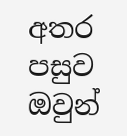අතර පසුව ඔවුන්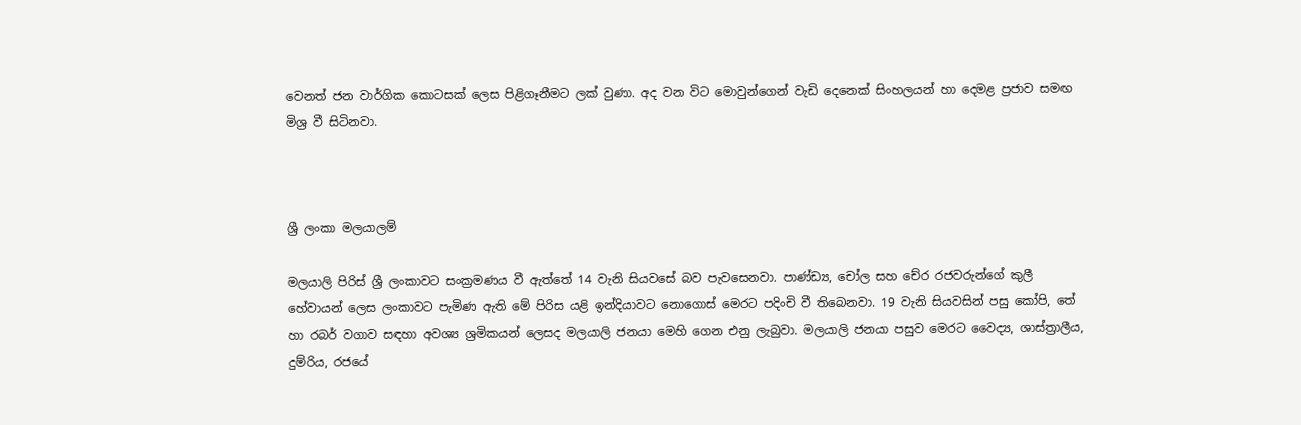වෙනත් ජන වාර්ගික කොටසක් ලෙස පිළිගෑනීමට ලක් වුණා. අද වන විට මොවුන්ගෙන් වැඩි දෙනෙක් සිංහලයන් හා දෙමළ ප්‍රජාව සමඟ මිශ්‍ර වී සිටිනවා.



ශ්‍රී ලංකා මලයාලම්

මලයාලි පිරිස් ශ්‍රී ලංකාවට සංක්‍රමණය වී ඇත්තේ 14 වැනි සියවසේ බව පැවසෙනවා. පාණ්ඩ්‍ය, චෝල සහ චේර රජවරුන්ගේ කුලී හේවායන් ලෙස ලංකාවට පැමිණ ඇති මේ පිරිස යළි ඉන්දියාවට නොගොස් මෙරට පදිංචි වී තිබෙනවා. 19 වැනි සියවසින් පසු කෝපි, තේ හා රබර් වගාව සඳහා අවශ්‍ය ශ්‍රමිකයන් ලෙසද මලයාලි ජනයා මෙහි ගෙන එනු ලැබුවා. මලයාලි ජනයා පසුව මෙරට වෛද්‍ය, ශාස්ත්‍රාලීය, දුම්රිය, රජයේ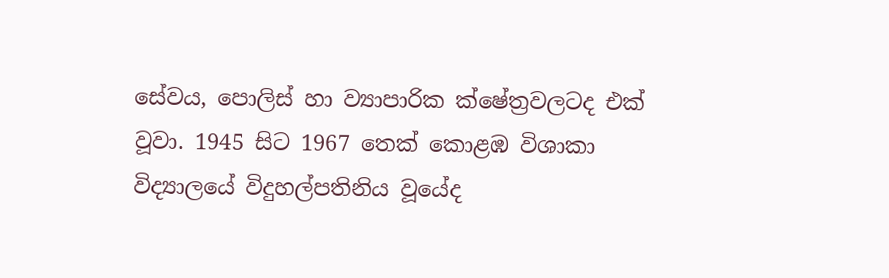සේවය, පොලිස් හා ව්‍යාපාරික ක්ෂේත්‍රවලටද එක් වූවා. 1945 සිට 1967 තෙක් කොළඹ විශාකා විද්‍යාලයේ විදුහල්පතිනිය වූයේද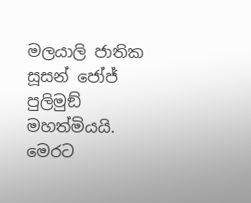මලයාලි ජාතික සූසන් ජෝජ් පුලිමුඞ් මහත්මියයි. මෙරට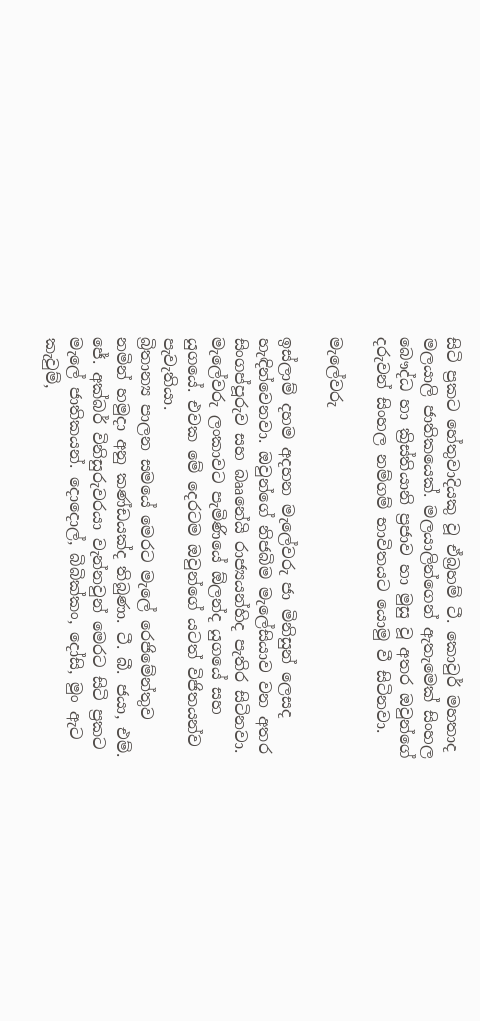සිටි ප්‍රකට හේතුවාදියකු වූ ඒබ්‍රහම් ටී. කොවුර් මහතාද මලයාලි ජාතිකයෙක්. මලයාලින්ගෙන් ඇතැමෙක් සිංහල බෞද්ධ හා ක්‍රිස්තියානි ප්‍රජාව හා මුසු වූ අතර ඔවුන්ගේ දරුවන් සිංහල නම්ගම් භාවිතයට යොමු වී සිටිනවා.

මැලේවරු

ඉස්ලාම් දහම අදහන මැලේවරු ජා මිනිසුන් ලෙසද හැඳින්වෙනවා. ඔවුන්ගේ නිජබිම මැලේසියාව වන අතර සිංගප්පූරුව සහ බෲනේයි රාජ්‍යයන්හිද පැතිර සිටිනවා. මැලේවරු ලංකාවට පැමිණියේ ඕලන්ද යුගයේ සහ යුගයේ. එවක මේ දෙරටම ඔවුන්ගේ යටත් විජිතයන්ව පැවැතියා.
බ්‍රිතාන්‍ය පාලන සමයේ මෙරට මැලේ රෙජිමේන්තුව නමින් හමුදා අනු කණ්ඩයක්ද තිබුණා. ටී. බී. ජයා, එම්. ජේ. අක්බර් විනිසුරුවරයා වැන්නවුන් මෙරට සිටි ප්‍රකට මැලේ ජාතිකයන්. දොදොල්, බිබික්කං, දෝසි, මුං ඇට කැවුම්,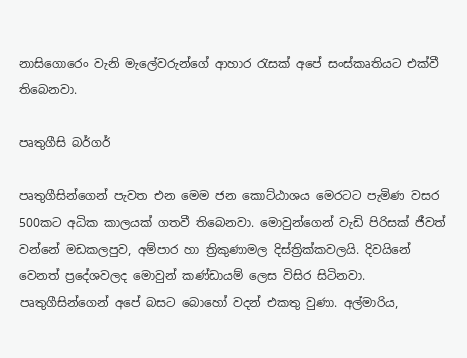නාසිගොරෙං වැනි මැලේවරුන්ගේ ආහාර රැසක් අපේ සංස්කෘතියට එක්වී තිබෙනවා.

පෘතුගීසි බර්ගර්

පෘතුගීසින්ගෙන් පැවත එන මෙම ජන කොට්ඨාශය මෙරටට පැමිණ වසර 500කට අධික කාලයක් ගතවී තිබෙනවා. මොවුන්ගෙන් වැඩි පිරිසක් ජීවත් වන්නේ මඩකලපුව, අම්පාර හා ත්‍රිකුණාමල දිස්ත්‍රික්කවලයි. දිවයිනේ වෙනත් ප්‍රදේශවලද මොවුන් කණ්ඩායම් ලෙස විසිර සිටිනවා. පෘතුගීසින්ගෙන් අපේ බසට බොහෝ වදන් එකතු වුණා. අල්මාරිය,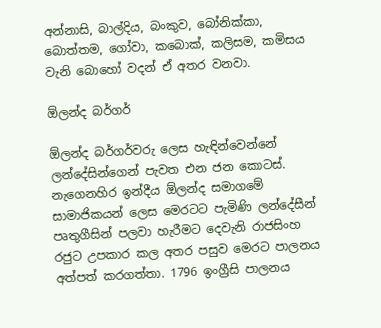අන්නාසි, බාල්දිය, බංකුව, බෝනික්කා, බොත්තම, ගෝවා, කබොක්, කලිසම, කමිසය වැනි බොහෝ වදන් ඒ අතර වනවා.

ඕලන්ද බර්ගර්

ඕලන්ද බර්ගර්වරු ලෙස හැඳින්වෙන්නේ ලන්දේසින්ගෙන් පැවත එන ජන කොටස්. නැගෙනහිර ඉන්දීය ඕලන්ද සමාගමේ සාමාජිකයන් ලෙස මෙරටට පැමිණි ලන්දේසීන් පෘතුගීසින් පලවා හැරීමට දෙවැනි රාජසිංහ රජුට උපකාර කල අතර පසුව මෙරට පාලනය අත්පත් කරගත්තා. 1796 ඉංග්‍රීසි පාලනය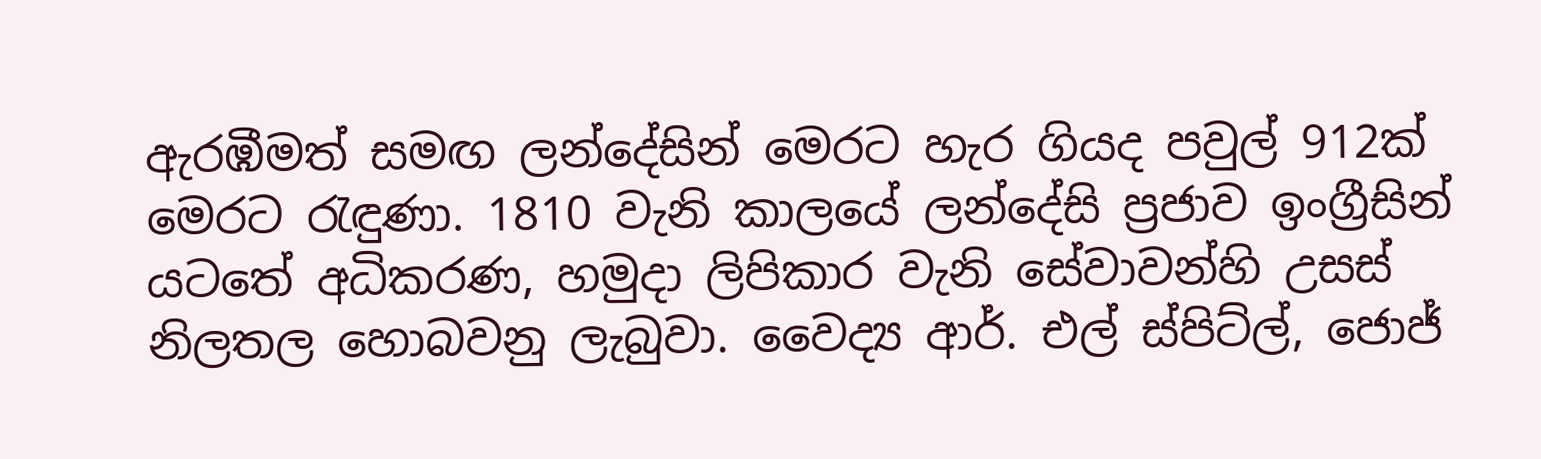ඇරඹීමත් සමඟ ලන්දේසින් මෙරට හැර ගියද පවුල් 912ක් මෙරට රැඳුණා. 1810 වැනි කාලයේ ලන්දේසි ප්‍රජාව ඉංග්‍රීසින් යටතේ අධිකරණ, හමුදා ලිපිකාර වැනි සේවාවන්හි උසස් නිලතල හොබවනු ලැබුවා. වෛද්‍ය ආර්. එල් ස්පිට්ල්, ජොජ්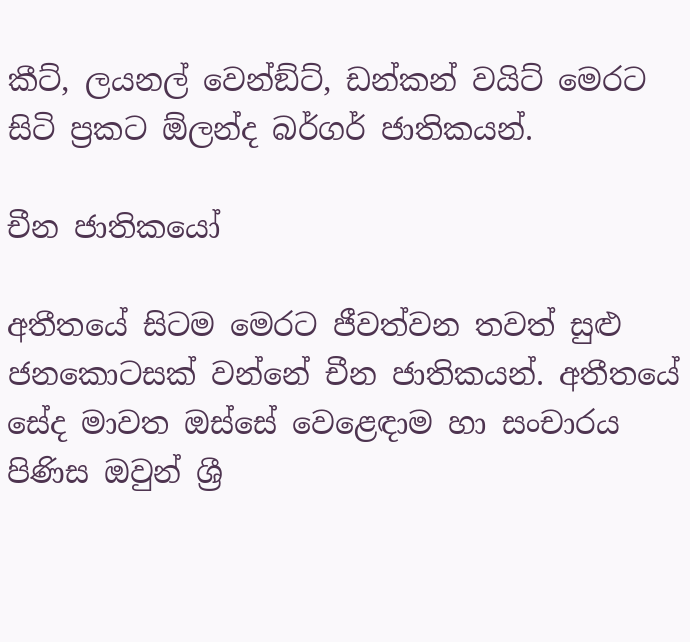කීට්, ලයනල් වෙන්ඞ්ට්, ඩන්කන් වයිට් මෙරට සිටි ප්‍රකට ඕලන්ද බර්ගර් ජාතිකයන්.

චීන ජාතිකයෝ

අතීතයේ සිටම මෙරට ජීවත්වන තවත් සුළු ජනකොටසක් වන්නේ චීන ජාතිකයන්. අතීතයේ සේද මාවත ඔස්සේ වෙළෙඳාම හා සංචාරය පිණිස ඔවුන් ශ්‍රී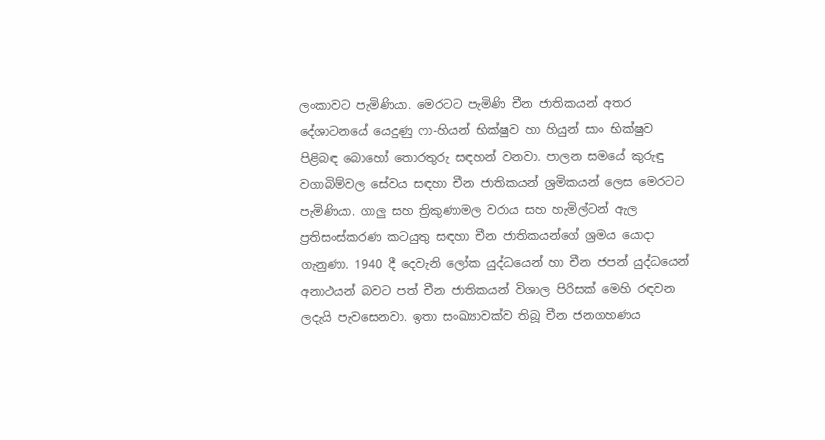ලංකාවට පැමිණියා. මෙරටට පැමිණි චීන ජාතිකයන් අතර දේශාටනයේ යෙදුණු ෆා-හියන් භික්ෂුව හා හියුන් සාං භික්ෂුව පිළිබඳ බොහෝ තොරතුරු සඳහන් වනවා. පාලන සමයේ කුරුඳු වගාබිම්වල සේවය සඳහා චීන ජාතිකයන් ශ්‍රමිකයන් ලෙස මෙරටට පැමිණියා. ගාලු සහ ත්‍රිකුණාමල වරාය සහ හැමිල්ටන් ඇල ප්‍රතිසංස්කරණ කටයුතු සඳහා චීන ජාතිකයන්ගේ ශ්‍රමය යොදා ගැනුණා. 1940 දී දෙවැනි ලෝක යුද්ධයෙන් හා චීන ජපන් යුද්ධයෙන් අනාථයන් බවට පත් චීන ජාතිකයන් විශාල පිරිසක් මෙහි රඳවන ලදැයි පැවසෙනවා. ඉතා සංඛ්‍යාවක්ව තිබූ චීන ජනගහණය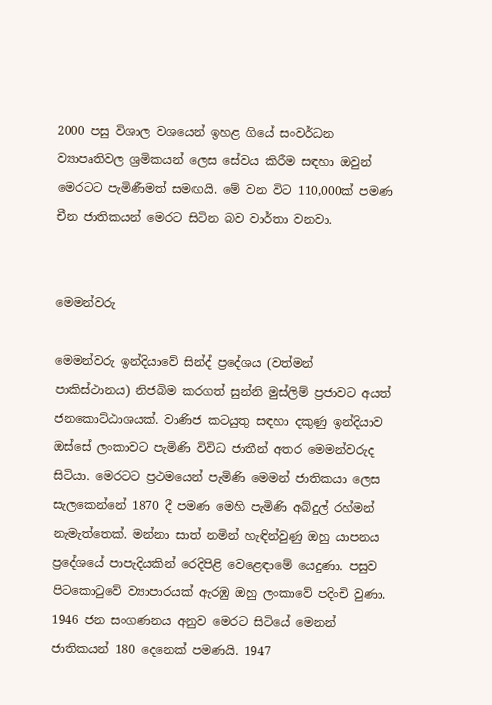2000 පසු විශාල වශයෙන් ඉහළ ගියේ සංවර්ධන ව්‍යාපෘතිවල ශ්‍රමිකයන් ලෙස සේවය කිරීම සඳහා ඔවුන් මෙරටට පැමිණීමත් සමඟයි. මේ වන විට 110,000ක් පමණ චීන ජාතිකයන් මෙරට සිටින බව වාර්තා වනවා.


මෙමන්වරු

මෙමන්වරු ඉන්දියාවේ සින්ද් ප්‍රදේශය (වත්මන් පාකිස්ථානය) නිජබිම කරගත් සුන්නි මුස්ලිම් ප්‍රජාවට අයත් ජනකොට්ඨාශයක්. වාණිජ කටයුතු සඳහා දකුණු ඉන්දියාව ඔස්සේ ලංකාවට පැමිණි විවිධ ජාතීන් අතර මෙමන්වරුද සිටියා. මෙරටට ප්‍රථමයෙන් පැමිණි මෙමන් ජාතිකයා ලෙස සැලකෙන්නේ 1870 දී පමණ මෙහි පැමිණි අබ්දුල් රහ්මන් නැමැත්තෙක්. මන්නා සාත් නමින් හැඳින්වුණු ඔහු යාපනය ප්‍රදේශයේ පාපැදියකින් රෙදිපිළි වෙළෙඳාමේ යෙදුණා. පසුව පිටකොටුවේ ව්‍යාපාරයක් ඇරඹු ඔහු ලංකාවේ පදිංචි වුණා. 1946 ජන සංගණනය අනුව මෙරට සිටියේ මෙනන් ජාතිකයන් 180 දෙනෙක් පමණයි. 1947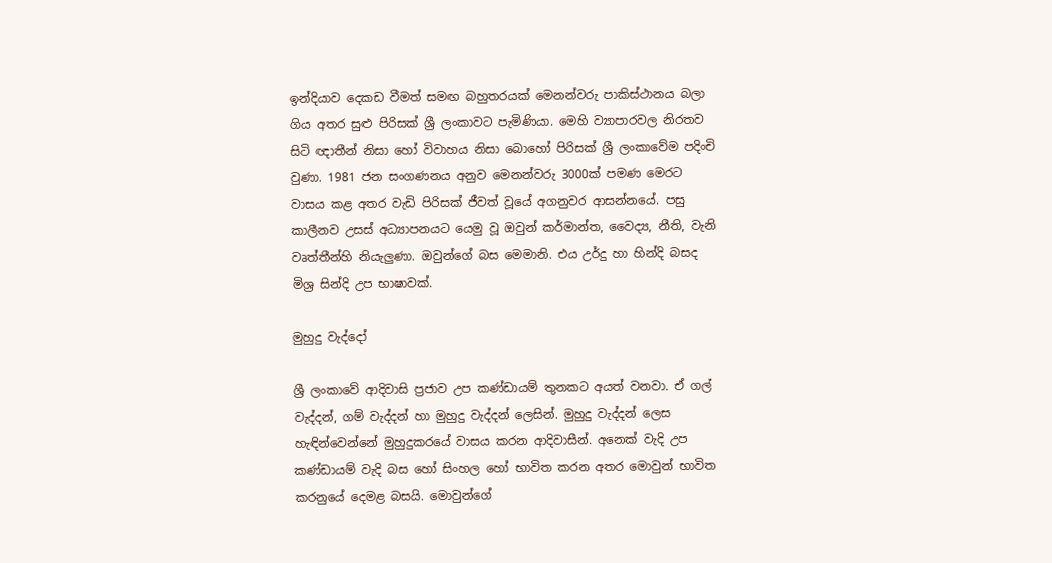ඉන්දියාව දෙකඩ වීමත් සමඟ බහුතරයක් මෙනන්වරු පාකිස්ථානය බලා ගිය අතර සුළු පිරිසක් ශ්‍රී ලංකාවට පැමිණියා. මෙහි ව්‍යාපාරවල නිරතව සිටි ඥාතීන් නිසා හෝ විවාහය නිසා බොහෝ පිරිසක් ශ්‍රී ලංකාවේම පදිංචි වුණා. 1981 ජන සංගණනය අනුව මෙනන්වරු 3000ක් පමණ මෙරට වාසය කළ අතර වැඩි පිරිසක් ජීවත් වූයේ අගනුවර ආසන්නයේ. පසු කාලීනව උසස් අධ්‍යාපනයට යෙමු වූ ඔවුන් කර්මාන්ත, වෛද්‍ය, නීති, වැනි වෘත්තීන්හි නියැලුණා. ඔවුන්ගේ බස මෙමානි. එය උර්දු හා හින්දි බසද මිශ්‍ර සින්දි උප භාෂාවක්.

මුහුදු වැද්දෝ

ශ්‍රී ලංකාවේ ආදිවාසි ප්‍රජාව උප කණ්ඩායම් තුනකට අයත් වනවා. ඒ ගල් වැද්දන්, ගම් වැද්දන් හා මුහුදු වැද්දන් ලෙසින්. මුහුදු වැද්දන් ලෙස හැඳින්වෙන්නේ මුහුදුකරයේ වාසය කරන ආදිවාසීන්. අනෙක් වැදි උප කණ්ඩායම් වැදි බස හෝ සිංහල හෝ භාවිත කරන අතර මොවුන් භාවිත කරනුයේ දෙමළ බසයි. මොවුන්ගේ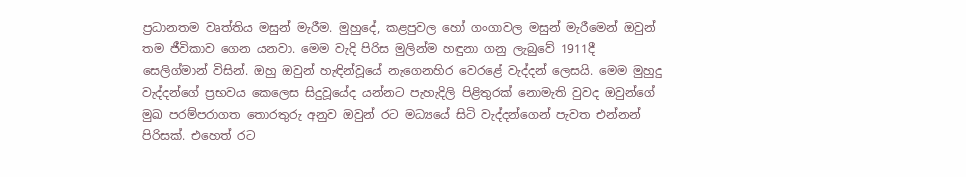ප්‍රධානතම වෘත්තිය මසුන් මැරීම. මුහුදේ, කළපුවල හෝ ගංගාවල මසුන් මැරීමෙන් ඔවුන් තම ජීවිකාව ගෙන යනවා. මෙම වැදි පිරිස මුලින්ම හඳුනා ගනු ලැබුවේ 1911දී සෙලිග්මාන් විසින්. ඔහු ඔවුන් හැඳින්වූයේ නැගෙනහිර වෙරළේ වැද්දන් ලෙසයි. මෙම මුහුදු වැද්දන්ගේ ප්‍රභවය කෙලෙස සිදුවූයේද යන්නට පැහැදිලි පිළිතුරක් නොමැති වුවද ඔවුන්ගේ මුඛ පරම්පරාගත තොරතුරු අනුව ඔවුන් රට මධ්‍යයේ සිටි වැද්දන්ගෙන් පැවත එන්නන් පිරිසක්. එහෙත් රට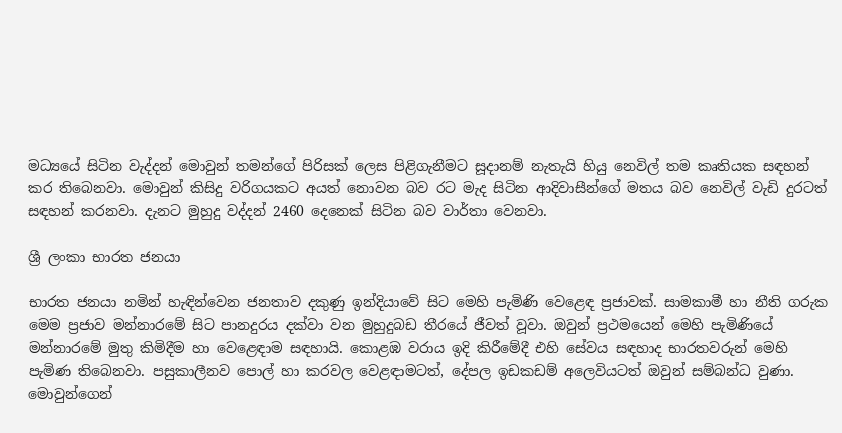මධ්‍යයේ සිටින වැද්දන් මොවුන් තමන්ගේ පිරිසක් ලෙස පිළිගැනීමට සූදානම් නැතැයි හියු නෙවිල් තම කෘතියක සඳහන් කර තිබෙනවා. මොවුන් කිසිදු වරිගයකට අයත් නොවන බව රට මැද සිටින ආදිවාසීන්ගේ මතය බව නෙවිල් වැඩි දුරටත් සඳහන් කරනවා. දැනට මුහුදු වද්දන් 2460 දෙනෙක් සිටින බව වාර්තා වෙනවා.

ශ්‍රී ලංකා භාරත ජනයා

භාරත ජනයා නමින් හැඳින්වෙන ජනතාව දකුණු ඉන්දියාවේ සිට මෙහි පැමිණි වෙළෙඳ ප්‍රජාවක්. සාමකාමී හා නීති ගරුක මෙම ප්‍රජාව මන්නාරමේ සිට පානදුරය දක්වා වන මුහුදුබඩ තීරයේ ජීවත් වූවා. ඔවුන් ප්‍රථමයෙන් මෙහි පැමිණියේ මන්නාරමේ මුතු කිමිදීම හා වෙළෙඳාම සඳහායි. කොළඹ වරාය ඉදි කිරීමේදී එහි සේවය සඳහාද භාරතවරුන් මෙහි පැමිණ තිබෙනවා. පසුකාලීනව පොල් හා කරවල වෙළඳාමටත්, දේපල ඉඩකඩම් අලෙවියටත් ඔවුන් සම්බන්ධ වුණා. මොවුන්ගෙන්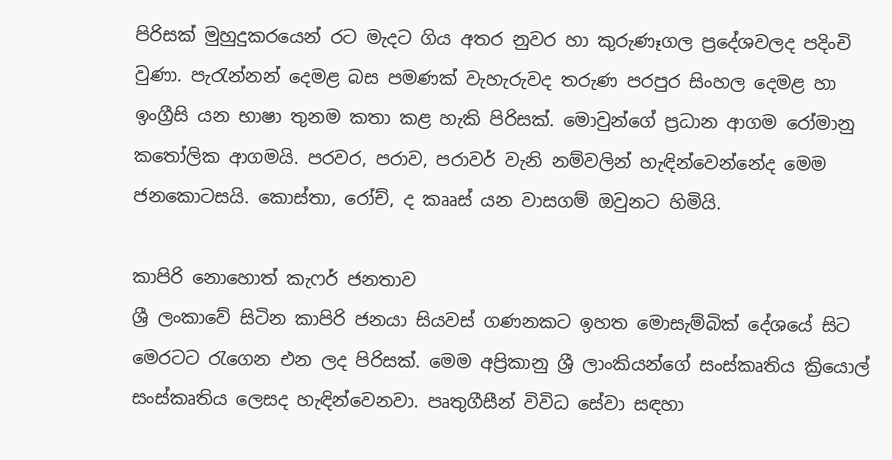පිරිසක් මුහුදුකරයෙන් රට මැදට ගිය අතර නුවර හා කුරුණෑගල ප්‍රදේශවලද පදිංචි වුණා. පැරැන්නන් දෙමළ බස පමණක් වැහැරුවද තරුණ පරපුර සිංහල දෙමළ හා ඉංග්‍රීසි යන භාෂා තුනම කතා කළ හැකි පිරිසක්. මොවුන්ගේ ප්‍රධාන ආගම රෝමානු කතෝලික ආගමයි. පරවර, පරාව, පරාවර් වැනි නම්වලින් හැඳින්වෙන්නේද මෙම ජනකොටසයි. කොස්තා, රෝච්, ද කෲස් යන වාසගම් ඔවුනට හිමියි.

කාපිරි නොහොත් කැෆර් ජනතාව
ශ්‍රී ලංකාවේ සිටින කාපිරි ජනයා සියවස් ගණනකට ඉහත මොසැම්බික් දේශයේ සිට මෙරටට රැගෙන එන ලද පිරිසක්. මෙම අප්‍රිකානු ශ්‍රී ලාංකියන්ගේ සංස්කෘතිය ක්‍රියොල් සංස්කෘතිය ලෙසද හැඳින්වෙනවා. පෘතුගීසීන් විවිධ සේවා සඳහා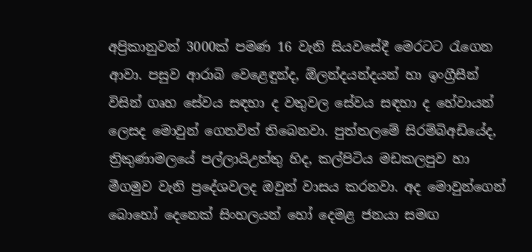අප්‍රිකානුවන් 3000ක් පමණ 16 වැනි සියවසේදී මෙරටට රැගෙන ආවා. පසුව ආරාබි වෙළෙඳුන්ද, ඕලන්දයන්දයන් හා ඉංග්‍රීසීන් විසින් ගෘහ සේවය සඳහා ද වතුවල සේවය සඳහා ද හේවායන් ලෙසද මොවුන් ගෙනවිත් තිබෙනවා. පුත්තලමේ සිරම්බිඅඩියේද, ත්‍රිකුණාමලයේ පල්ලායිඋත්තු හිද, කල්පිටිය මඩකලපුව හා මීගමුව වැනි ප්‍රදේශවලද ඔවුන් වාසය කරනවා. අද මොවුන්ගෙන් බොහෝ දෙනෙක් සිංහලයන් හෝ දෙමළ ජනයා සමඟ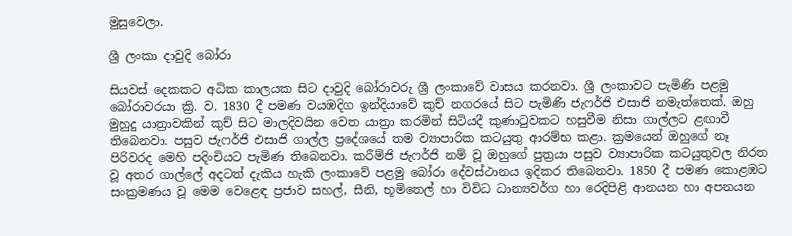මුසුවෙලා.

ශ්‍රී ලංකා දාවුදි බෝරා

සියවස් දෙකකට අධික කාලයක සිට දාවුදි බෝරාවරු ශ්‍රී ලංකාවේ වාසය කරනවා. ශ්‍රී ලංකාවට පැමිණි පළමු බෝරාවරයා ක්‍රි. ව. 1830 දී පමණ වයඹදිග ඉන්දියාවේ කුච් නගරයේ සිට පැමිණි ජැෆර්ජි එසාජි නමැත්තෙක්. ඔහු මුහුදු යාත්‍රාවකින් කුච් සිට මාලදිවයින වෙත යාත්‍රා කරමින් සිටියදී කුණාටුවකට හසුවීම නිසා ගාල්ලට ළඟාවී තිබෙනවා. පසුව ජැෆර්ජි එසාජි ගාල්ල ප්‍රදේශයේ තම ව්‍යාපාරික කටයුතු ආරම්භ කළා. ක්‍රමයෙන් ඔහුගේ නෑ පිරිවරද මෙහි පදිංචියට පැමිණ තිබෙනවා. කරීම්ජි ජැෆර්ජි නම් වූ ඔහුගේ පුත්‍රයා පසුව ව්‍යාපාරික කටයුතුවල නිරත වූ අතර ගාල්ලේ අදටත් දැකිය හැකි ලංකාවේ පළමු බෝරා දේවස්ථානය ඉදිකර තිබෙනවා. 1850 දී පමණ කොළඹට සංක්‍රමණය වූ මෙම වෙළෙඳ ප්‍රජාව සහල්, සීනි, භූමිතෙල් හා විවිධ ධාන්‍යවර්ග හා රෙදිපිළි ආනයන හා අපනයන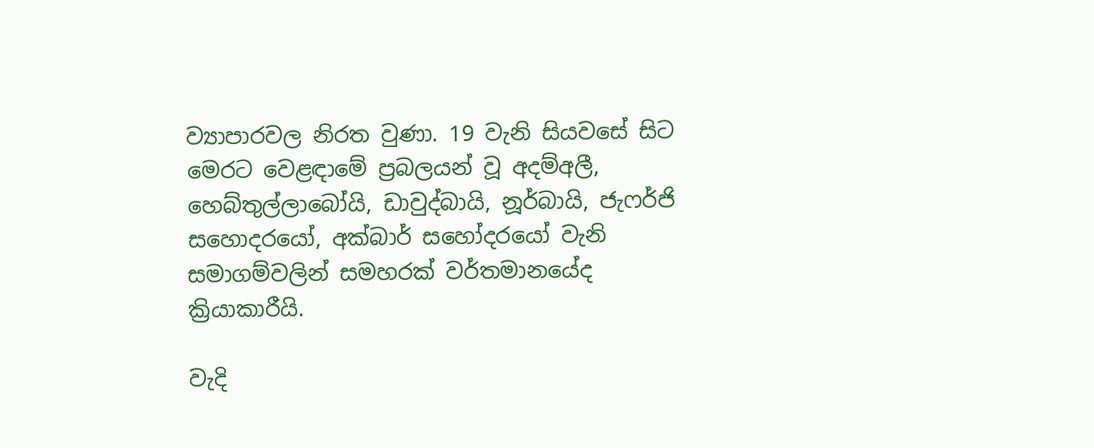ව්‍යාපාරවල නිරත වුණා. 19 වැනි සියවසේ සිට මෙරට වෙළඳාමේ ප්‍රබලයන් වූ අදම්අලී, හෙබ්තුල්ලාබෝයි, ඩාවුද්බායි, නූර්බායි, ජැෆර්ජි සහොදරයෝ, අක්බාර් සහෝදරයෝ වැනි සමාගම්වලින් සමහරක් වර්තමානයේද ක්‍රියාකාරීයි.

වැදි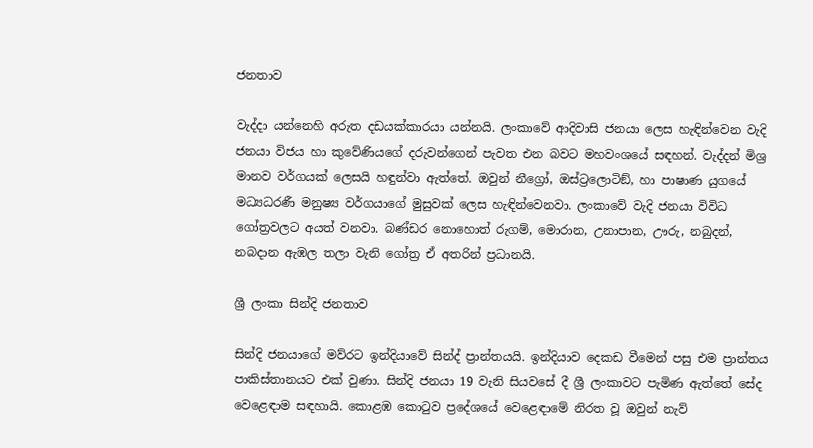ජනතාව

වැද්දා යන්නෙහි අරුත දඩයක්කාරයා යන්නයි. ලංකාවේ ආදිවාසි ජනයා ලෙස හැඳින්වෙන වැදි ජනයා විජය හා කුවේණියගේ දරුවන්ගෙන් පැවත එන බවට මහවංශයේ සඳහන්. වැද්දන් මිශ්‍ර මානව වර්ගයක් ලෙසයි හඳුන්වා ඇත්තේ. ඔවුන් නීග්‍රෝ, ඔස්ට්‍රලොටිඞ්, හා පාෂාණ යුගයේ මධ්‍යධරණී මනුෂ්‍ය වර්ගයාගේ මුසුවක් ලෙස හැඳින්වෙනවා. ලංකාවේ වැදි ජනයා විවිධ ගෝත්‍රවලට අයත් වනවා. බණ්ඩර නොහොත් රුගම්, මොරාන, උනාපාන, ඌරු, නබුදන්, නබදාන ඇඹල තලා වැනි ගෝත්‍ර ඒ අතරින් ප්‍රධානයි.

ශ්‍රී ලංකා සින්දි ජනතාව

සින්දි ජනයාගේ මව්රට ඉන්දියාවේ සින්ද් ප්‍රාන්තයයි. ඉන්දියාව දෙකඩ වීමෙන් පසු එම ප්‍රාන්තය පාකිස්තානයට එක් වුණා. සින්දි ජනයා 19 වැනි සියවසේ දී ශ්‍රී ලංකාවට පැමිණ ඇත්තේ සේද වෙළෙඳාම සඳහායි. කොළඹ කොටුව ප්‍රදේශයේ වෙළෙඳාමේ නිරත වූ ඔවුන් නැව්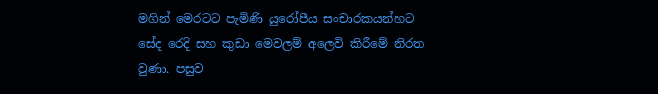මගින් මෙරටට පැමිණි යුරෝපීය සංචාරකයන්හට සේද රෙදි සහ කුඩා මෙවලම් අලෙවි කිරීමේ නිරත වුණා. පසුව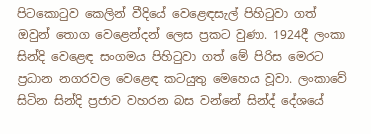පිටකොටුව කෙලින් වීදියේ වෙළෙඳසැල් පිහිටුවා ගත් ඔවුන් තොග වෙළෙන්දන් ලෙස ප්‍රකට වුණා. 1924දී ලංකා සින්දි වෙළෙඳ සංගමය පිහිටුවා ගත් මේ පිරිස මෙරට ප්‍රධාන නගරවල වෙළෙඳ කටයුතු මෙහෙය වූවා. ලංකාවේ සිටින සින්දි ප්‍රජාව වහරන බස වන්නේ සින්ද් දේශයේ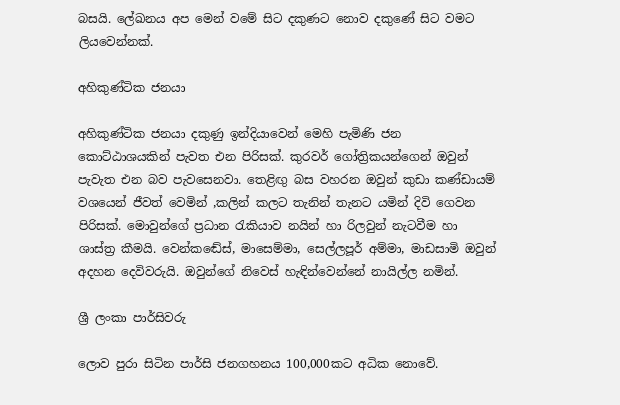බසයි. ලේඛනය අප මෙන් වමේ සිට දකුණට නොව දකුණේ සිට වමට ලියවෙන්නක්.

අහිකුණ්ටික ජනයා

අහිකුණ්ටික ජනයා දකුණු ඉන්දියාවෙන් මෙහි පැමිණි ජන කොට්ඨාශයකින් පැවත එන පිරිසක්. කුරවර් ගෝත්‍රිකයන්ගෙන් ඔවුන් පැවැත එන බව පැවසෙනවා. තෙළිඟු බස වහරන ඔවුන් කුඩා කණ්ඩායම් වශයෙන් ජීවත් වෙමින් ,කලින් කලට තැනින් තැනට යමින් දිවි ගෙවන පිරිසක්. මොවුන්ගේ ප්‍රධාන රැකියාව නයින් හා රිලවුන් නැටවීම හා ශාස්ත්‍ර කීමයි. වෙන්කඬේස්, මාසෙම්මා, සෙල්ලපූර් අම්මා, මාඩසාමි ඔවුන් අදහන දෙවිවරුයි. ඔවුන්ගේ නිවෙස් හැඳින්වෙන්නේ නායිල්ල නමින්.

ශ්‍රී ලංකා පාර්සිවරු

ලොව පුරා සිටින පාර්සි ජනගහනය 100,000කට අධික නොවේ.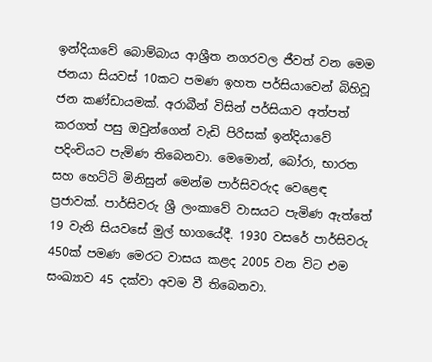ඉන්දියාවේ බොම්බාය ආශ්‍රීත නගරවල ජීවත් වන මෙම ජනයා සියවස් 10කට පමණ ඉහත පර්සියාවෙන් බිහිවූ ජන කණ්ඩායමක්. අරාබීන් විසින් පර්සියාව අත්පත් කරගත් පසු ඔවුන්ගෙන් වැඩි පිරිසක් ඉන්දියාවේ පදිංචියට පැමිණ තිබෙනවා. මෙමොන්, බෝරා, භාරත සහ හෙට්ටි මිනිසුන් මෙන්ම පාර්සිවරුද වෙළෙඳ ප්‍රජාවක්. පාර්සිවරු ශ්‍රී ලංකාවේ වාසයට පැමිණ ඇත්තේ 19 වැනි සියවසේ මුල් භාගයේදී. 1930 වසරේ පාර්සිවරු 450ක් පමණ මෙරට වාසය කළද 2005 වන විට එම සංඛ්‍යාව 45 දක්වා අවම වී තිබෙනවා.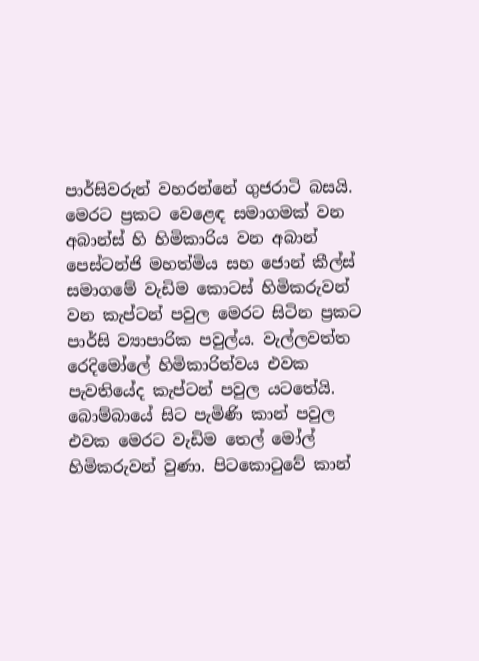පාර්සිවරුන් වහරන්නේ ගුජරාටි බසයි. මෙරට ප්‍රකට වෙළෙඳ සමාගමක් වන අබාන්ස් හි හිමිකාරිය වන අබාන් පෙස්ටන්ජි මහත්මිය සහ ජොන් කීල්ස් සමාගමේ වැඩිම කොටස් හිමිකරුවන් වන කැප්ටන් පවුල මෙරට සිටින ප්‍රකට පාර්සි ව්‍යාපාරික පවුල්ය. වැල්ලවත්ත රෙදිමෝලේ හිමිකාරිත්වය එවක පැවතියේද කැප්ටන් පවුල යටතේයි. බොම්බායේ සිට පැමිණි කාන් පවුල එවක මෙරට වැඩිම තෙල් මෝල් හිමිකරුවන් වුණා. පිටකොටුවේ කාන්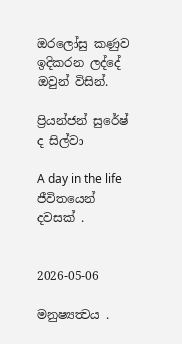ඔරලෝසු කණුව ඉදිකරන ලද්දේ ඔවුන් විසින්.

ප්‍රියන්ජන් සුරේෂ් ද සිල්වා

A day in the life
ජීවිතයෙන් දවසක් .


2026-05-06

මනුෂ්‍යත්‍වය .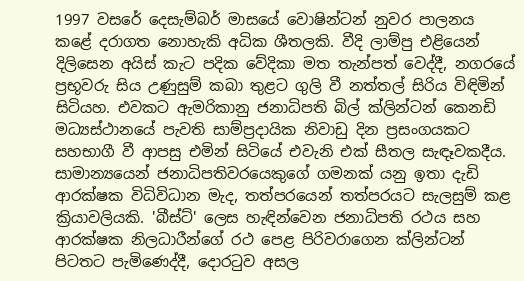1997 වසරේ දෙසැම්බර් මාසයේ වොෂින්ටන් නුවර පාලනය කළේ දරාගත නොහැකි අධික ශීතලකි. වීදි ලාම්පු එළියෙන් දිලිසෙන අයිස් කැට පදික වේදිකා මත තැන්පත් වෙද්දී, නගරයේ ප්‍රභූවරු සිය උණුසුම් කබා තුළට ගුලි වී නත්තල් සිරිය විඳිමින් සිටියහ. එවකට ඇමරිකානු ජනාධිපති බිල් ක්ලින්ටන් කෙනඩි මධ්‍යස්ථානයේ පැවති සාම්ප්‍රදායික නිවාඩු දින ප්‍රසංගයකට සහභාගී වී ආපසු එමින් සිටියේ එවැනි එක් සීතල සැඳෑවකදීය.
සාමාන්‍යයෙන් ජනාධිපතිවරයෙකුගේ ගමනක් යනු ඉතා දැඩි ආරක්ෂක විධිවිධාන මැද, තත්පරයෙන් තත්පරයට සැලසුම් කළ ක්‍රියාවලියකි. 'බීස්ට්' ලෙස හැඳින්වෙන ජනාධිපති රථය සහ ආරක්ෂක නිලධාරීන්ගේ රථ පෙළ පිරිවරාගෙන ක්ලින්ටන් පිටතට පැමිණෙද්දී, දොරටුව අසල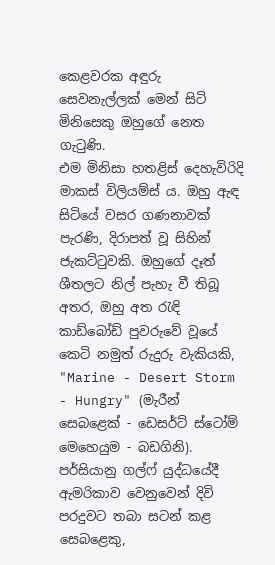කෙළවරක අඳුරු සෙවනැල්ලක් මෙන් සිටි මිනිසෙකු ඔහුගේ නෙත ගැටුණි.
එම මිනිසා හතළිස් දෙහැවිරිදි මාකස් විලියම්ස් ය. ඔහු ඇඳ සිටියේ වසර ගණනාවක් පැරණි, දිරාපත් වූ සිහින් ජැකට්ටුවකි. ඔහුගේ දෑත් ශීතලට නිල් පැහැ වී තිබූ අතර, ඔහු අත රැඳි කාඩ්බෝඩ් පුවරුවේ වූයේ කෙටි නමුත් රුදුරු වැකියකි,
"Marine - Desert Storm - Hungry" (මැරීන් සෙබළෙක් - ඩෙසර්ට් ස්ටෝම් මෙහෙයුම - බඩගිනි).
පර්සියානු ගල්ෆ් යුද්ධයේදී ඇමරිකාව වෙනුවෙන් දිවි පරදුවට තබා සටන් කළ සෙබළෙකු,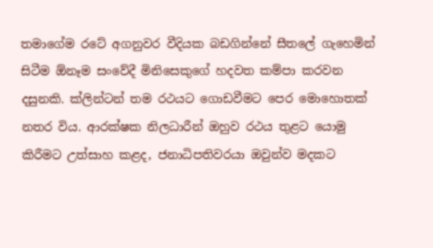තමාගේම රටේ අගනුවර වීදියක බඩගින්නේ සීතලේ ගැහෙමින් සිටීම ඕනෑම සංවේදී මිනිසෙකුගේ හදවත කම්පා කරවන දසුනකි. ක්ලින්ටන් තම රථයට ගොඩවීමට පෙර මොහොතක් නතර විය. ආරක්ෂක නිලධාරීන් ඔහුව රථය තුළට යොමු කිරීමට උත්සාහ කළද, ජනාධිපතිවරයා ඔවුන්ව මදකට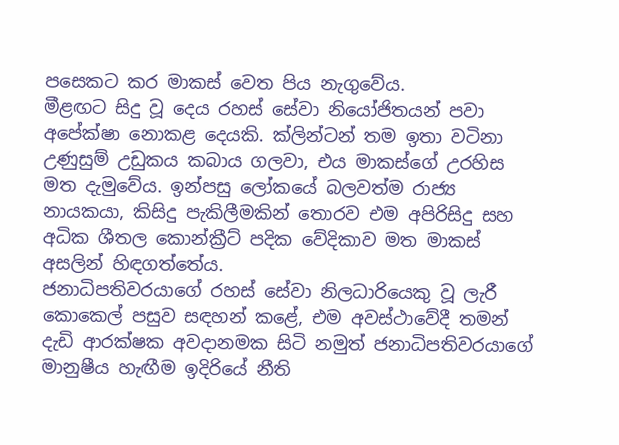පසෙකට කර මාකස් වෙත පිය නැගුවේය.
මීළඟට සිදු වූ දෙය රහස් සේවා නියෝජිතයන් පවා අපේක්ෂා නොකළ දෙයකි. ක්ලින්ටන් තම ඉතා වටිනා උණුසුම් උඩුකය කබාය ගලවා, එය මාකස්ගේ උරහිස මත දැමුවේය. ඉන්පසු ලෝකයේ බලවත්ම රාජ්‍ය නායකයා, කිසිදු පැකිලීමකින් තොරව එම අපිරිසිදු සහ අධික ශීතල කොන්ක්‍රීට් පදික වේදිකාව මත මාකස් අසලින් හිඳගත්තේය.
ජනාධිපතිවරයාගේ රහස් සේවා නිලධාරියෙකු වූ ලැරී කොකෙල් පසුව සඳහන් කළේ, එම අවස්ථාවේදී තමන් දැඩි ආරක්ෂක අවදානමක සිටි නමුත් ජනාධිපතිවරයාගේ මානුෂීය හැඟීම ඉදිරියේ නීති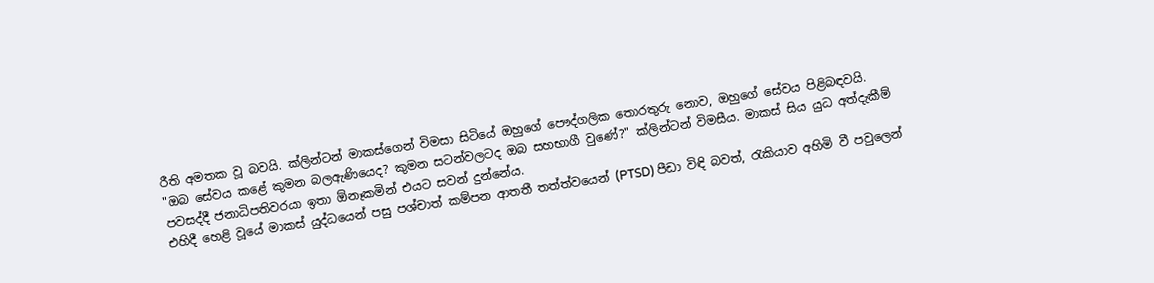රීති අමතක වූ බවයි. ක්ලින්ටන් මාකස්ගෙන් විමසා සිටියේ ඔහුගේ පෞද්ගලික තොරතුරු නොව, ඔහුගේ සේවය පිළිබඳවයි.
"ඔබ සේවය කළේ කුමන බලඇණියෙද? කුමන සටන්වලටද ඔබ සහභාගී වුණේ?" ක්ලින්ටන් විමසීය. මාකස් සිය යුධ අත්දැකීම් පවසද්දී ජනාධිපතිවරයා ඉතා ඕනෑකමින් එයට සවන් දුන්නේය.
එහිදී හෙළි වූයේ මාකස් යුද්ධයෙන් පසු පශ්චාත් කම්පන ආතතී තත්ත්වයෙන් (PTSD) පීඩා විඳි බවත්, රැකියාව අහිමි වී පවුලෙන්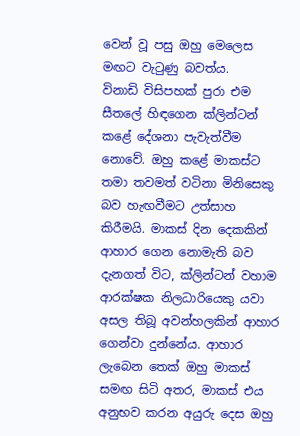වෙන් වූ පසු ඔහු මෙලෙස මඟට වැටුණු බවත්ය.
විනාඩි විසිපහක් පුරා එම සීතලේ හිඳගෙන ක්ලින්ටන් කළේ දේශනා පැවැත්වීම නොවේ. ඔහු කළේ මාකස්ට තමා තවමත් වටිනා මිනිසෙකු බව හැඟවීමට උත්සාහ කිරීමයි. මාකස් දින දෙකකින් ආහාර ගෙන නොමැති බව දැනගත් විට, ක්ලින්ටන් වහාම ආරක්ෂක නිලධාරියෙකු යවා අසල තිබූ අවන්හලකින් ආහාර ගෙන්වා දුන්නේය. ආහාර ලැබෙන තෙක් ඔහු මාකස් සමඟ සිටි අතර, මාකස් එය අනුභව කරන අයුරු දෙස ඔහු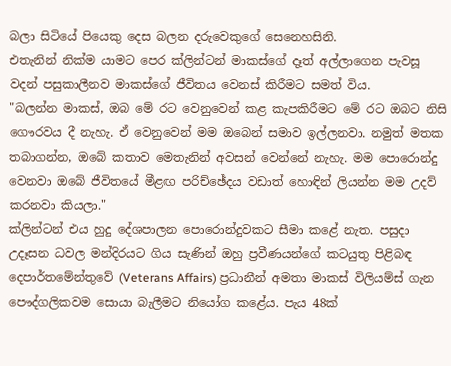බලා සිටියේ පියෙකු දෙස බලන දරුවෙකුගේ සෙනෙහසිනි.
එතැනින් නික්ම යාමට පෙර ක්ලින්ටන් මාකස්ගේ දෑත් අල්ලාගෙන පැවසූ වදන් පසුකාලීනව මාකස්ගේ ජීවිතය වෙනස් කිරීමට සමත් විය.
"බලන්න මාකස්, ඔබ මේ රට වෙනුවෙන් කළ කැපකිරීමට මේ රට ඔබට නිසි ගෞරවය දී නැහැ. ඒ වෙනුවෙන් මම ඔබෙන් සමාව ඉල්ලනවා. නමුත් මතක තබාගන්න, ඔබේ කතාව මෙතැනින් අවසන් වෙන්නේ නැහැ. මම පොරොන්දු වෙනවා ඔබේ ජීවිතයේ මීළඟ පරිච්ඡේදය වඩාත් හොඳින් ලියන්න මම උදව් කරනවා කියලා."
ක්ලින්ටන් එය හුදු දේශපාලන පොරොන්දුවකට සීමා කළේ නැත. පසුදා උදෑසන ධවල මන්දිරයට ගිය සැණින් ඔහු ප්‍රවීණයන්ගේ කටයුතු පිළිබඳ දෙපාර්තමේන්තුවේ (Veterans Affairs) ප්‍රධානීන් අමතා මාකස් විලියම්ස් ගැන පෞද්ගලිකවම සොයා බැලීමට නියෝග කළේය. පැය 48ක්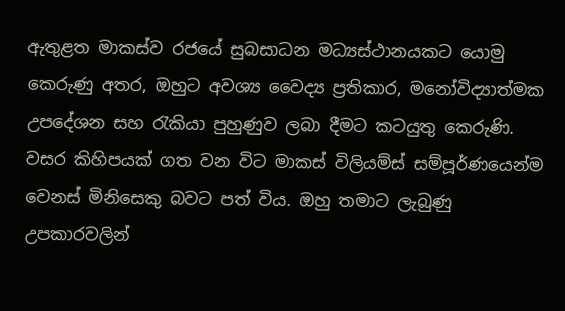ඇතුළත මාකස්ව රජයේ සුබසාධන මධ්‍යස්ථානයකට යොමු කෙරුණු අතර, ඔහුට අවශ්‍ය වෛද්‍ය ප්‍රතිකාර, මනෝවිද්‍යාත්මක උපදේශන සහ රැකියා පුහුණුව ලබා දීමට කටයුතු කෙරුණි.
වසර කිහිපයක් ගත වන විට මාකස් විලියම්ස් සම්පූර්ණයෙන්ම වෙනස් මිනිසෙකු බවට පත් විය. ඔහු තමාට ලැබුණු උපකාරවලින්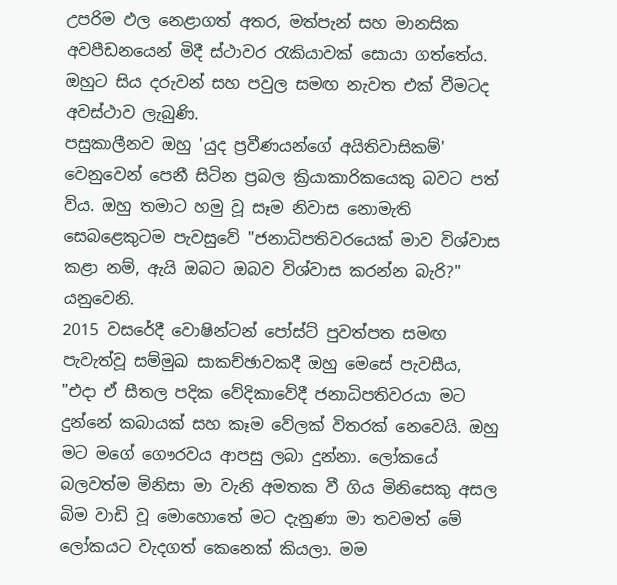උපරිම ඵල නෙළාගත් අතර, මත්පැන් සහ මානසික අවපීඩනයෙන් මිදී ස්ථාවර රැකියාවක් සොයා ගත්තේය. ඔහුට සිය දරුවන් සහ පවුල සමඟ නැවත එක් වීමටද අවස්ථාව ලැබුණි.
පසුකාලීනව ඔහු 'යුද ප්‍රවීණයන්ගේ අයිතිවාසිකම්' වෙනුවෙන් පෙනී සිටින ප්‍රබල ක්‍රියාකාරිකයෙකු බවට පත් විය. ඔහු තමාට හමු වූ සෑම නිවාස නොමැති සෙබළෙකුටම පැවසුවේ "ජනාධිපතිවරයෙක් මාව විශ්වාස කළා නම්, ඇයි ඔබට ඔබව විශ්වාස කරන්න බැරි?" යනුවෙනි.
2015 වසරේදී වොෂින්ටන් පෝස්ට් පුවත්පත සමඟ පැවැත්වූ සම්මුඛ සාකච්ඡාවකදී ඔහු මෙසේ පැවසීය,
"එදා ඒ සීතල පදික වේදිකාවේදී ජනාධිපතිවරයා මට දුන්නේ කබායක් සහ කෑම වේලක් විතරක් නෙවෙයි. ඔහු මට මගේ ගෞරවය ආපසු ලබා දුන්නා. ලෝකයේ බලවත්ම මිනිසා මා වැනි අමතක වී ගිය මිනිසෙකු අසල බිම වාඩි වූ මොහොතේ මට දැනුණා මා තවමත් මේ ලෝකයට වැදගත් කෙනෙක් කියලා. මම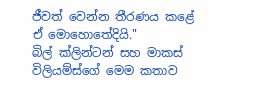ජීවත් වෙන්න තීරණය කළේ ඒ මොහොතේදියි."
බිල් ක්ලින්ටන් සහ මාකස් විලියම්ස්ගේ මෙම කතාව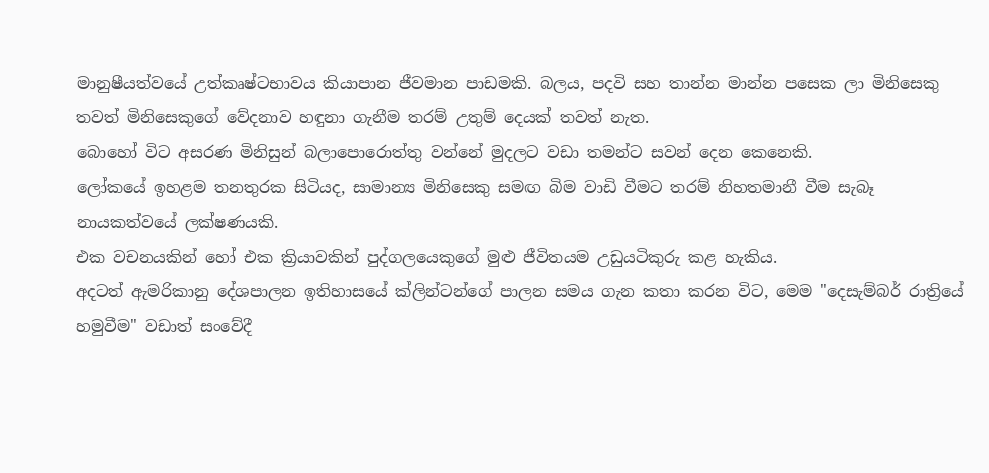මානුෂීයත්වයේ උත්කෘෂ්ටභාවය කියාපාන ජීවමාන පාඩමකි. බලය, පදවි සහ තාන්න මාන්න පසෙක ලා මිනිසෙකු තවත් මිනිසෙකුගේ වේදනාව හඳුනා ගැනීම තරම් උතුම් දෙයක් තවත් නැත.
බොහෝ විට අසරණ මිනිසුන් බලාපොරොත්තු වන්නේ මුදලට වඩා තමන්ට සවන් දෙන කෙනෙකි.
ලෝකයේ ඉහළම තනතුරක සිටියද, සාමාන්‍ය මිනිසෙකු සමඟ බිම වාඩි වීමට තරම් නිහතමානී වීම සැබෑ නායකත්වයේ ලක්ෂණයකි.
එක වචනයකින් හෝ එක ක්‍රියාවකින් පුද්ගලයෙකුගේ මුළු ජීවිතයම උඩුයටිකුරු කළ හැකිය.
අදටත් ඇමරිකානු දේශපාලන ඉතිහාසයේ ක්ලින්ටන්ගේ පාලන සමය ගැන කතා කරන විට, මෙම "දෙසැම්බර් රාත්‍රියේ හමුවීම" වඩාත් සංවේදී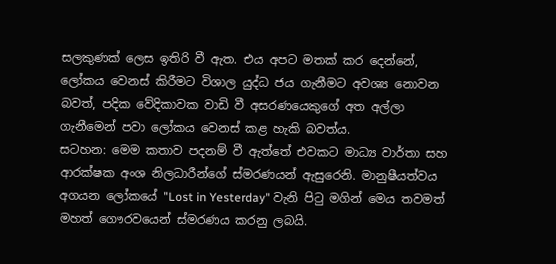සලකුණක් ලෙස ඉතිරි වී ඇත. එය අපට මතක් කර දෙන්නේ, ලෝකය වෙනස් කිරීමට විශාල යුද්ධ ජය ගැනීමට අවශ්‍ය නොවන බවත්, පදික වේදිකාවක වාඩි වී අසරණයෙකුගේ අත අල්ලා ගැනීමෙන් පවා ලෝකය වෙනස් කළ හැකි බවත්ය.
සටහන: මෙම කතාව පදනම් වී ඇත්තේ එවකට මාධ්‍ය වාර්තා සහ ආරක්ෂක අංශ නිලධාරීන්ගේ ස්මරණයන් ඇසුරෙනි. මානුෂීයත්වය අගයන ලෝකයේ "Lost in Yesterday" වැනි පිටු මගින් මෙය තවමත් මහත් ගෞරවයෙන් ස්මරණය කරනු ලබයි.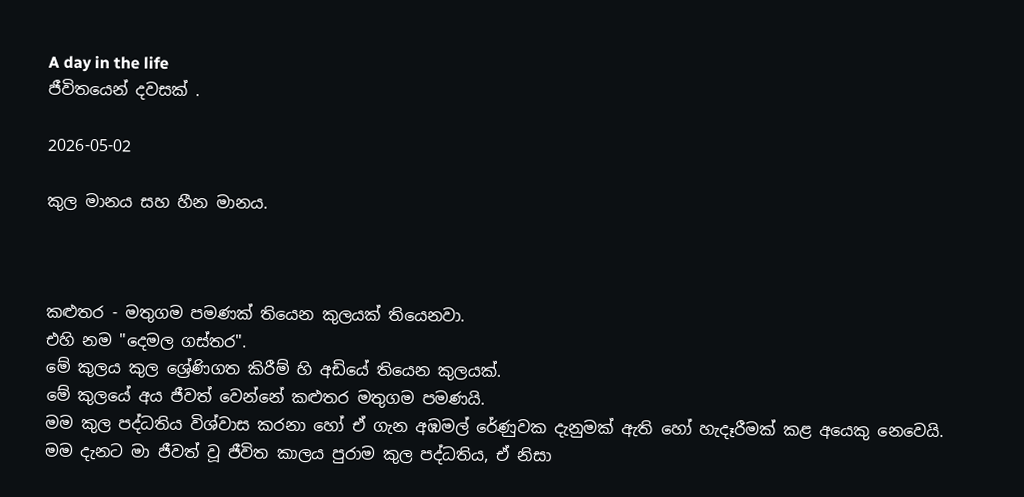A day in the life
ජීවිතයෙන් දවසක් .

2026-05-02

කුල මානය සහ හීන මානය.



කළුතර - මතුගම පමණක් තියෙන කුලයක් තියෙනවා.
එහි නම "දෙමල ගස්තර".
මේ කුලය කුල ශ්‍රේණිගත කිරීම් හි අඩියේ තියෙන කුලයක්.
මේ කුලයේ අය ජීවත් වෙන්නේ කළුතර මතුගම පමණයි.
මම කුල පද්ධතිය විශ්වාස කරනා හෝ ඒ ගැන අඹමල් රේණුවක දැනුමක් ඇති හෝ හැදෑරීමක් කළ අයෙකු නෙවෙයි.
මම දැනට මා ජීවත් වූ ජීවිත කාලය පුරාම කුල පද්ධතිය, ඒ නිසා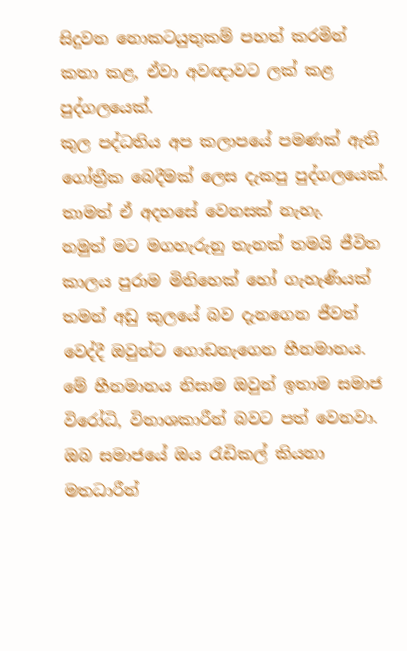සිදුවන නොකටයුතුකම් පහත් කරමින් කතා කළ, ඒවා අවඥාවට ලක් කළ පුද්ගලයෙක්.
කුල පද්ධතිය අප කලාපයේ පමණක් ඇති ගෝත්‍රීක බෙදීමක් ලෙස දැකපු පුද්ගලයෙක්.
තාමත් ඒ අදහසේ වෙනසක් නැහැ.
නමුත් මට මගහැරුනු තැනක් තමයි ජීවිත කාලය පුරාම මිනිහෙක් හෝ ගැහැණියක් තමන් අඩු කුලයේ බව දැනගෙන ජීවත් වෙද්දී ඔවුන්ට ගොඩනැගෙන හීනමානය.
මේ හීනමානය නිසාම ඔවුන් ඉතාම සමාජ විරෝධි, විනාශකාරීන් බවට පත් වෙනවා.
ඔබ සමාජයේ ඔය රැඩිකල් කියනා මතධාරීන්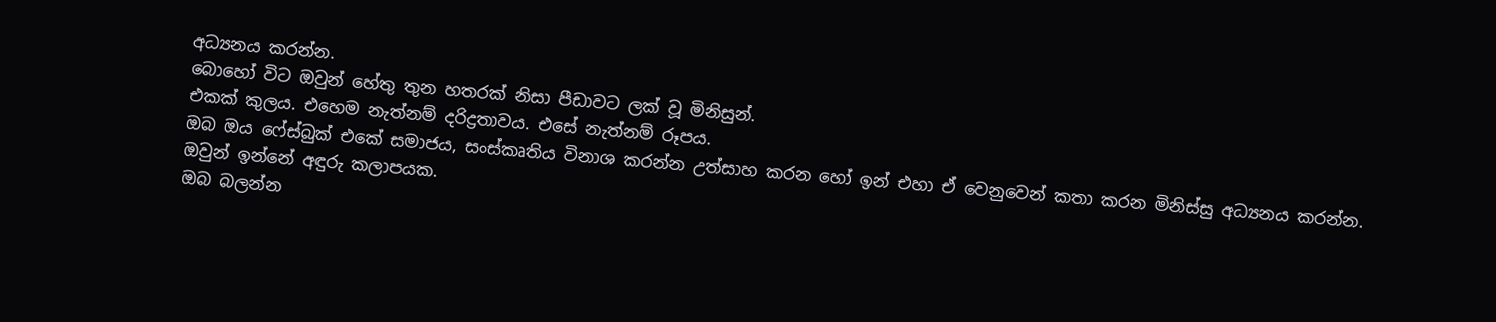අධ්‍යනය කරන්න.
බොහෝ විට ඔවුන් හේතු තුන හතරක් නිසා පීඩාවට ලක් වූ මිනිසුන්.
එකක් කුලය. එහෙම නැත්නම් දරිද්‍රතාවය. එසේ නැත්නම් රූපය.
ඔබ ඔය ෆේස්බුක් එකේ සමාජය, සංස්කෘතිය විනාශ කරන්න උත්සාහ කරන හෝ ඉන් එහා ඒ වෙනුවෙන් කතා කරන මිනිස්සු අධ්‍යනය කරන්න.
ඔවුන් ඉන්නේ අඳුරු කලාපයක.
ඔබ බලන්න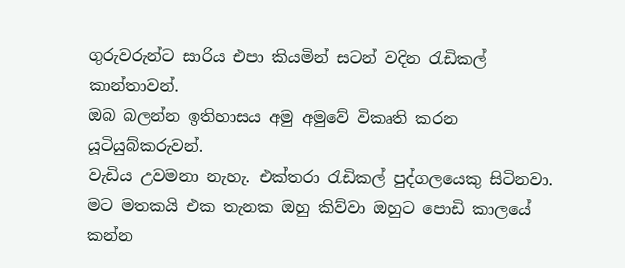ගුරුවරුන්ට සාරිය එපා කියමින් සටන් වදින රැඩිකල් කාන්තාවන්.
ඔබ බලන්න ඉතිහාසය අමු අමුවේ විකෘති කරන යූටියුබ්කරුවන්.
වැඩිය උවමනා නැහැ. එක්තරා රැඩිකල් පුද්ගලයෙකු සිටිනවා. මට මතකයි එක තැනක ඔහු කිව්වා ඔහුට පොඩි කාලයේ කන්න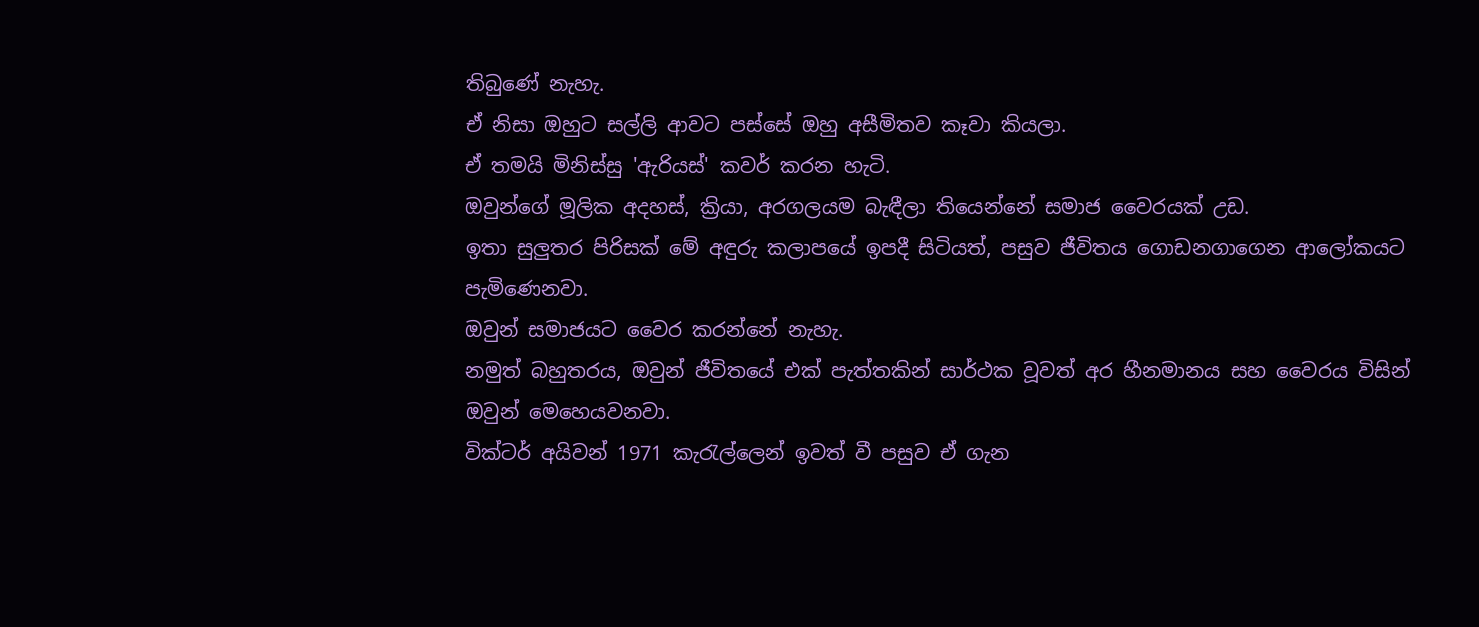තිබුණේ නැහැ.
ඒ නිසා ඔහුට සල්ලි ආවට පස්සේ ඔහු අසීමිතව කෑවා කියලා.
ඒ තමයි මිනිස්සු 'ඇරියස්' කවර් කරන හැටි.
ඔවුන්ගේ මූලික අදහස්, ක්‍රියා, අරගලයම බැඳීලා තියෙන්නේ සමාජ වෛරයක් උඩ.
ඉතා සුලුතර පිරිසක් මේ අඳුරු කලාපයේ ඉපදී සිටියත්, පසුව ජීවිතය ගොඩනගාගෙන ආලෝකයට පැමිණෙනවා.
ඔවුන් සමාජයට වෛර කරන්නේ නැහැ.
නමුත් බහුතරය, ඔවුන් ජීවිතයේ එක් පැත්තකින් සාර්ථක වූවත් අර හීනමානය සහ වෛරය විසින් ඔවුන් මෙහෙයවනවා.
වික්ටර් අයිවන් 1971 කැරැල්ලෙන් ඉවත් වී පසුව ඒ ගැන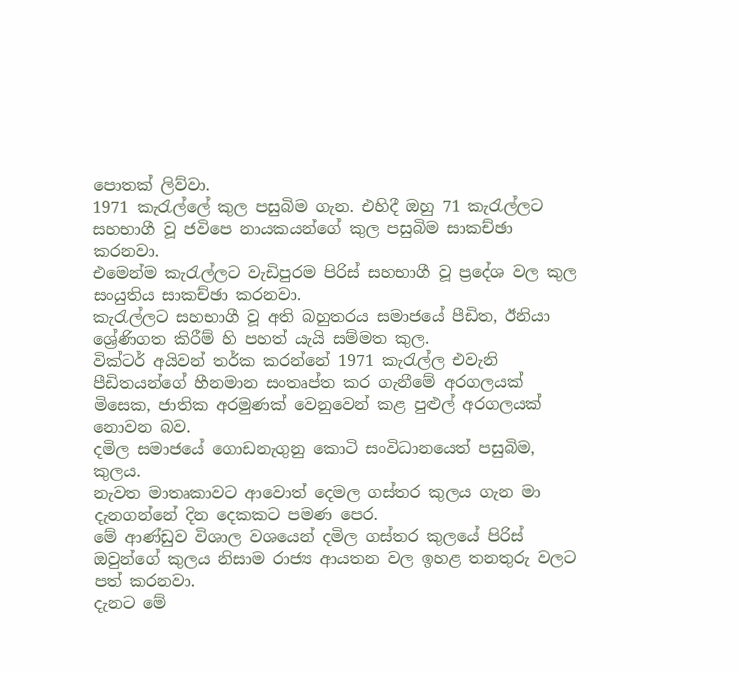පොතක් ලිව්වා.
1971 කැරැල්ලේ කුල පසුබිම ගැන. එහිදී ඔහු 71 කැරැල්ලට සහභාගී වූ ජවිපෙ නායකයන්ගේ කුල පසුබිම සාකච්ඡා කරනවා.
එමෙන්ම කැරැල්ලට වැඩිපුරම පිරිස් සහභාගී වූ ප්‍රදේශ වල කුල සංයුතිය සාකච්ඡා කරනවා.
කැරැල්ලට සහභාගී වූ අති බහුතරය සමාජයේ පීඩිත, ඊනියා ශ්‍රේණිගත කිරීම් හි පහත් යැයි සම්මත කුල.
වික්ටර් අයිවන් තර්ක කරන්නේ 1971 කැරැල්ල එවැනි පීඩිතයන්ගේ හීනමාන සංතෘප්ත කර ගැනීමේ අරගලයක් මිසෙක, ජාතික අරමුණක් වෙනුවෙන් කළ පුළුල් අරගලයක් නොවන බව.
දමිල සමාජයේ ගොඩනැගුනු කොටි සංවිධානයෙත් පසුබිම, කුලය.
නැවත මාතෘකාවට ආවොත් දෙමල ගස්තර කුලය ගැන මා දැනගන්නේ දින දෙකකට පමණ පෙර.
මේ ආණ්ඩුව විශාල වශයෙන් දමිල ගස්තර කුලයේ පිරිස් ඔවුන්ගේ කුලය නිසාම රාජ්‍ය ආයතන වල ඉහළ තනතුරු වලට පත් කරනවා.
දැනට මේ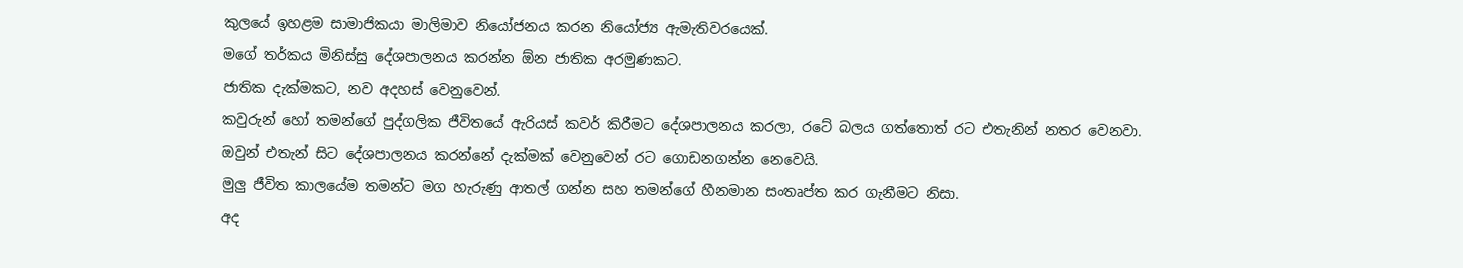කුලයේ ඉහළම සාමාජිකයා මාලිමාව නියෝජනය කරන නියෝජ්‍ය ඇමැතිවරයෙක්.
මගේ තර්කය මිනිස්සු දේශපාලනය කරන්න ඕන ජාතික අරමුණකට.
ජාතික දැක්මකට, නව අදහස් වෙනුවෙන්.
කවුරුන් හෝ තමන්ගේ පුද්ගලික ජීවිතයේ ඇරියස් කවර් කිරීමට දේශපාලනය කරලා, රටේ බලය ගත්තොත් රට එතැනින් නතර වෙනවා.
ඔවුන් එතැන් සිට දේශපාලනය කරන්නේ දැක්මක් වෙනුවෙන් රට ගොඩනගන්න නෙවෙයි.
මුලු ජීවිත කාලයේම තමන්ට මග හැරුණු ආතල් ගන්න සහ තමන්ගේ හීනමාන සංතෘප්ත කර ගැනීමට නිසා.
අද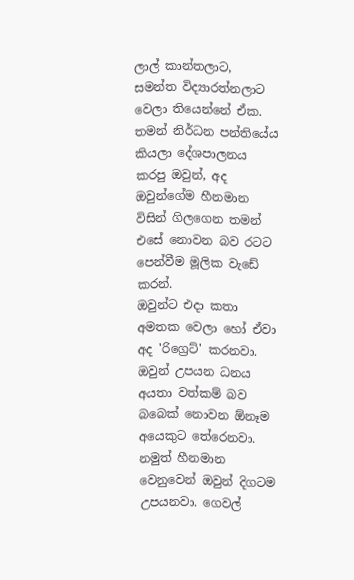ලාල් කාන්තලාට, සමන්ත විද්‍යාරත්නලාට වෙලා තියෙන්නේ ඒක.
තමන් නිර්ධන පන්තියේය කියලා දේශපාලනය කරපු ඔවුන්, අද ඔවුන්ගේම හීනමාන විසින් ගිලගෙන තමන් එසේ නොවන බව රටට පෙන්වීම මූලික වැඩේ කරන්.
ඔවුන්ට එදා කතා අමතක වෙලා හෝ ඒවා අද 'රිග්‍රෙට්' කරනවා.
ඔවුන් උපයන ධනය අයතා වත්කම් බව බබෙක් නොවන ඕනෑම අයෙකුට තේරෙනවා.
නමුත් හීනමාන වෙනුවෙන් ඔවුන් දිගටම උපයනවා. ගෙවල්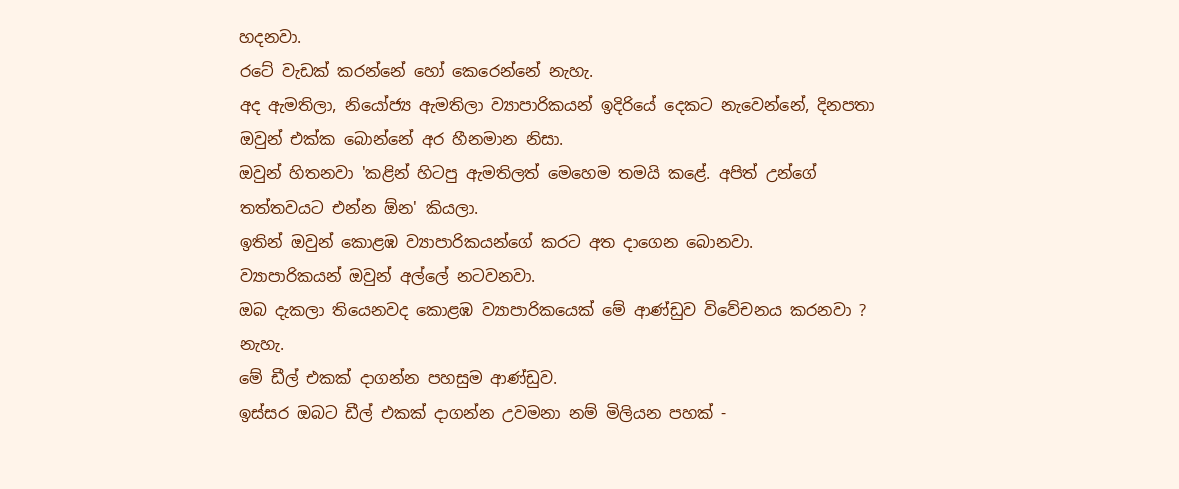හදනවා.
රටේ වැඩක් කරන්නේ හෝ කෙරෙන්නේ නැහැ.
අද ඇමතිලා, නියෝජ්‍ය ඇමතිලා ව්‍යාපාරිකයන් ඉදිරියේ දෙකට නැවෙන්නේ, දිනපතා ඔවුන් එක්ක බොන්නේ අර හීනමාන නිසා.
ඔවුන් හිතනවා 'කළින් හිටපු ඇමතිලත් මෙහෙම තමයි කළේ. අපිත් උන්ගේ තත්තවයට එන්න ඕන' කියලා.
ඉතින් ඔවුන් කොළඹ ව්‍යාපාරිකයන්ගේ කරට අත දාගෙන බොනවා.
ව්‍යාපාරිකයන් ඔවුන් අල්ලේ නටවනවා.
ඔබ දැකලා තියෙනවද කොළඹ ව්‍යාපාරිකයෙක් මේ ආණ්ඩුව විවේචනය කරනවා ?
නැහැ.
මේ ඩීල් එකක් දාගන්න පහසුම ආණ්ඩුව.
ඉස්සර ඔබට ඩීල් එකක් දාගන්න උවමනා නම් මිලියන පහක් -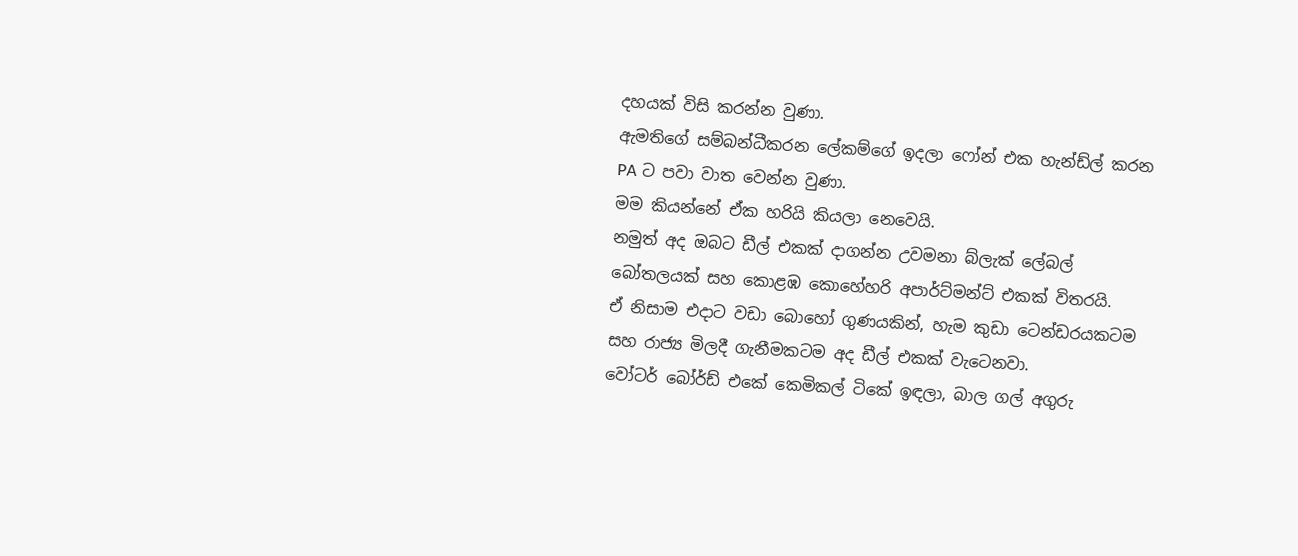දහයක් විසි කරන්න වුණා.
ඇමතිගේ සම්බන්ධීකරන ලේකම්ගේ ඉදලා ෆෝන් එක හැන්ඩ්ල් කරන PA ට පවා වාත වෙන්න වුණා.
මම කියන්නේ ඒක හරියි කියලා නෙවෙයි.
නමුත් අද ඔබට ඩීල් එකක් දාගන්න උවමනා බ්ලැක් ලේබල් බෝතලයක් සහ කොළඹ කොහේහරි අපාර්ට්මන්‍ට් එකක් විතරයි.
ඒ නිසාම එදාට වඩා බොහෝ ගුණයකින්, හැම කුඩා ටෙන්ඩරයකටම සහ රාජ්‍ය මිලදී ගැනීමකටම අද ඩීල් එකක් වැටෙනවා.
වෝටර් බෝර්ඩ් එකේ කෙමිකල් ටිකේ ඉඳලා, බාල ගල් අගුරු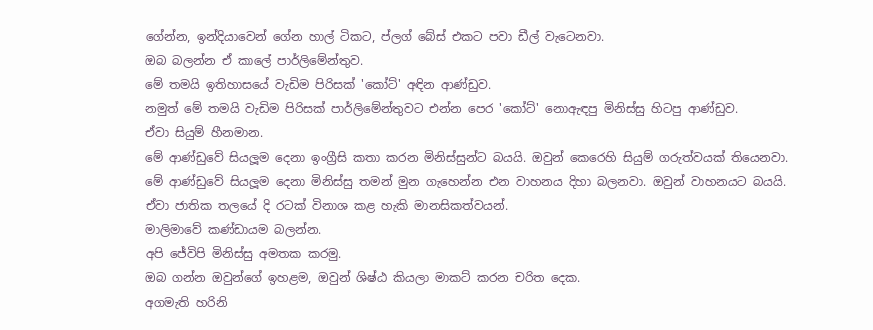ගේන්න, ඉන්දියාවෙන් ගේන හාල් ටිකට, ප්ලග් බේස් එකට පවා ඩීල් වැටෙනවා.
ඔබ බලන්න ඒ කාලේ පාර්ලිමේන්තුව.
මේ තමයි ඉතිහාසයේ වැඩිම පිරිසක් 'කෝට්' අඳින ආණ්ඩුව.
නමුත් මේ තමයි වැඩිම පිරිසක් පාර්ලිමේන්තුවට එන්න පෙර 'කෝට්' නොඇඳපු මිනිස්සු හිටපු ආණ්ඩුව.
ඒවා සියුම් හීනමාන.
මේ ආණ්ඩුවේ සියලූම දෙනා ඉංග්‍රීසි කතා කරන මිනිස්සුන්ට බයයි. ඔවුන් කෙරෙහි සියුම් ගරුත්වයක් තියෙනවා.
මේ ආණ්ඩුවේ සියලූම දෙනා මිනිස්සු තමන් මුන ගැහෙන්න එන වාහනය දිහා බලනවා. ඔවුන් වාහනයට බයයි.
ඒවා ජාතික තලයේ දි රටක් විනාශ කළ හැකි මානසිකත්වයන්.
මාලිමාවේ කණ්ඩායම බලන්න.
අපි ජේවිපි මිනිස්සු අමතක කරමු.
ඔබ ගන්න ඔවුන්ගේ ඉහළම, ඔවුන් ශිෂ්ඨ කියලා මාකට් කරන චරිත දෙක.
අගමැති හරිනි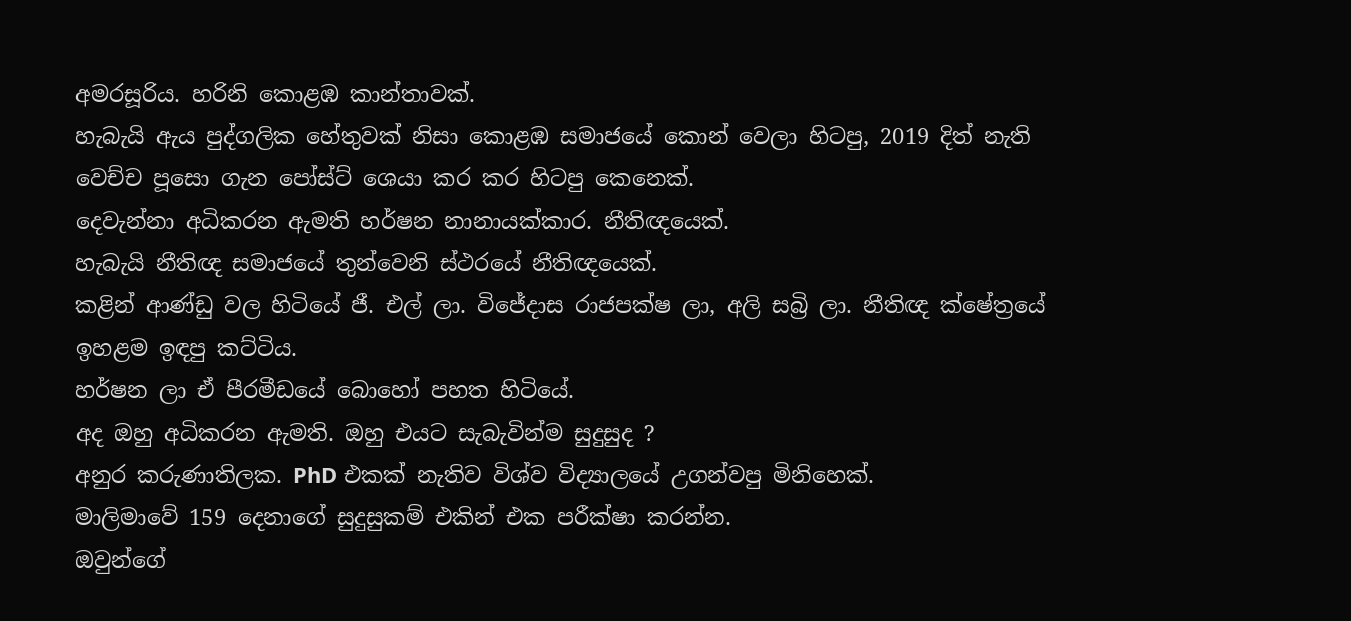අමරසූරිය. හරිනි කොළඹ කාන්තාවක්.
හැබැයි ඇය පුද්ගලික හේතුවක් නිසා කොළඹ සමාජයේ කොන් වෙලා හිටපු, 2019 දිත් නැති වෙච්ච පූසො ගැන පෝස්ට් ශෙයා කර කර හිටපු කෙනෙක්.
දෙවැන්නා අධිකරන ඇමති හර්ෂන නානායක්කාර. නීතිඥයෙක්.
හැබැයි නීතිඥ සමාජයේ තුන්වෙනි ස්ථරයේ නීතිඥයෙක්.
කළින් ආණ්ඩු වල හිටියේ ජී. එල් ලා. විජේදාස රාජපක්ෂ ලා, අලි සබ්‍රි ලා. නීතිඥ ක්ෂේත්‍රයේ ඉහළම ඉඳපු කට්ටිය.
හර්ෂන ලා ඒ පීරමීඩයේ බොහෝ පහත හිටියේ.
අද ඔහු අධිකරන ඇමති. ඔහු එයට සැබැවින්ම සුදුසුද ?
අනුර කරුණාතිලක. PhD එකක් නැතිව විශ්ව විද්‍යාලයේ උගන්වපු මිනිහෙක්.
මාලිමාවේ 159 දෙනාගේ සුදුසුකම් එකින් එක පරීක්ෂා කරන්න.
ඔවුන්ගේ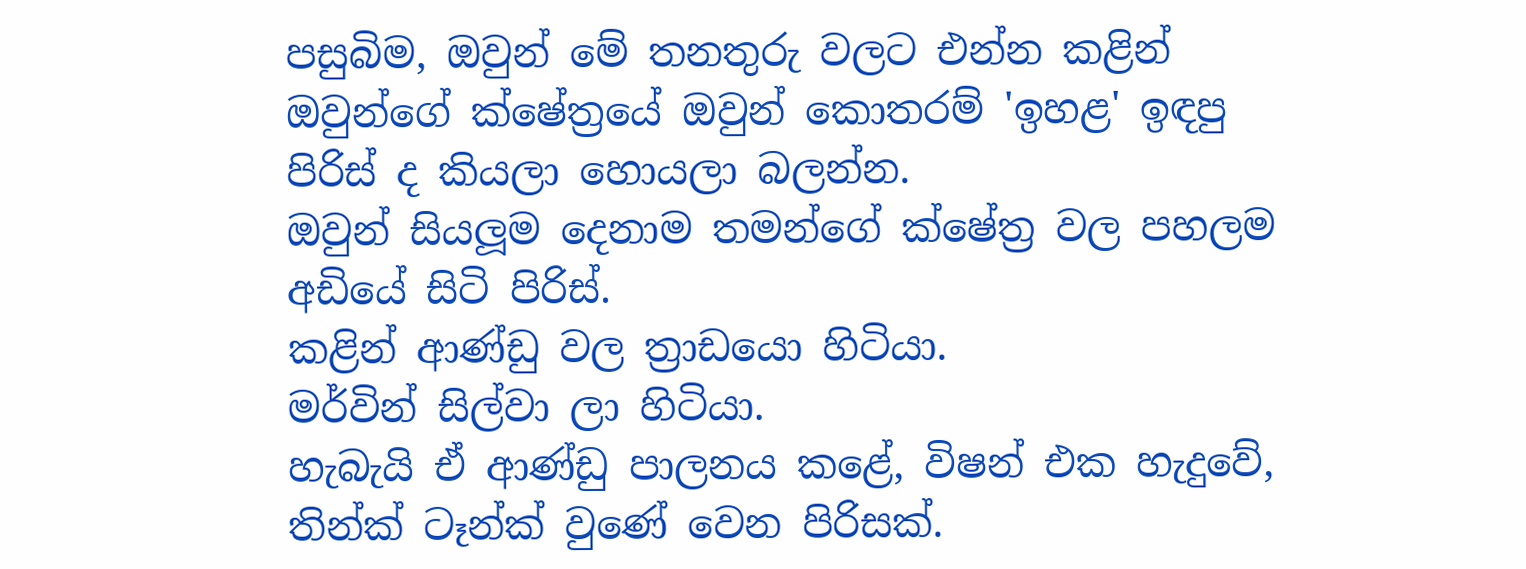පසුබිම, ඔවුන් මේ තනතුරු වලට එන්න කළින් ඔවුන්ගේ ක්ෂේත්‍රයේ ඔවුන් කොතරම් 'ඉහළ' ඉඳපු පිරිස් ද කියලා හොයලා බලන්න.
ඔවුන් සියලූම දෙනාම තමන්ගේ ක්ෂේත්‍ර වල පහලම අඩියේ සිටි පිරිස්.
කළින් ආණ්ඩු වල ත්‍රාඩයො හිටියා.
මර්වින් සිල්වා ලා හිටියා.
හැබැයි ඒ ආණ්ඩු පාලනය කළේ, විෂන් එක හැදුවේ, තින්ක් ටෑන්ක් වුණේ වෙන පිරිසක්.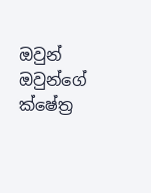ඔවුන් ඔවුන්ගේ ක්ෂේත්‍ර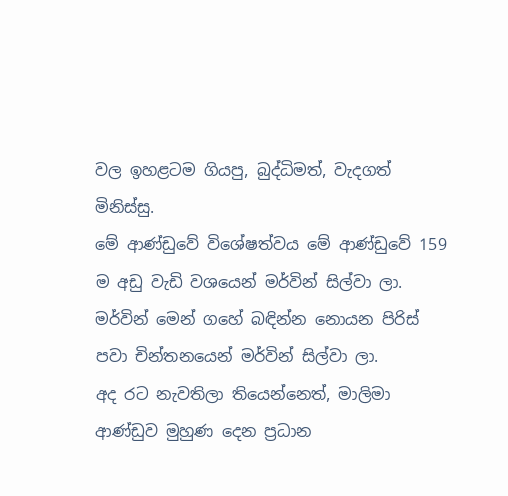වල ඉහළටම ගියපු, බුද්ධිමත්, වැදගත් මිනිස්සු.
මේ ආණ්ඩුවේ විශේෂත්වය මේ ආණ්ඩුවේ 159 ම අඩු වැඩි වශයෙන් මර්වින් සිල්වා ලා.
මර්වින් මෙන් ගහේ බඳින්න නොයන පිරිස් පවා චින්තනයෙන් මර්වින් සිල්වා ලා.
අද රට නැවතිලා තියෙන්නෙත්, මාලිමා ආණ්ඩුව මුහුණ දෙන ප්‍රධාන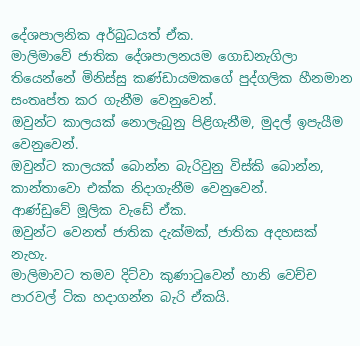දේශපාලනික අර්බුධයත් ඒක.
මාලිමාවේ ජාතික දේශපාලනයම ගොඩනැගිලා තියෙන්නේ මිනිස්සු කණ්ඩායමකගේ පුද්ගලික හීනමාන සංතෘප්ත කර ගැනීම වෙනුවෙන්.
ඔවුන්ට කාලයක් නොලැබුනු පිළිගැනීම, මුදල් ඉපැයීම වෙනුවෙන්.
ඔවුන්ට කාලයක් බොන්න බැරිවුනු විස්කි බොන්න, කාන්තාවො එක්ක නිදාගැනීම වෙනුවෙන්.
ආණ්ඩුවේ මූලික වැඩේ ඒක.
ඔවුන්ට වෙනත් ජාතික දැක්මක්, ජාතික අදහසක් නැහැ.
මාලිමාවට තමව දිට්වා කුණාටුවෙන් හානි වෙච්ච පාරවල් ටික හදාගන්න බැරි ඒකයි.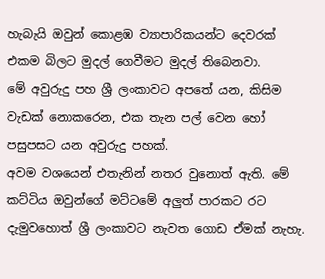හැබැයි ඔවුන් කොළඹ ව්‍යාපාරිකයන්ට දෙවරක් එකම බිලට මුදල් ගෙවීමට මුදල් තිබෙනවා.
මේ අවුරුදු පහ ශ්‍රී ලංකාවට අපතේ යන, කිසිම වැඩක් නොකරෙන, එක තැන පල් වෙන හෝ පසුපසට යන අවුරුදු පහක්.
අවම වශයෙන් එතැනින් නතර වුනොත් ඇති. මේ කට්ටිය ඔවුන්ගේ මට්ටමේ අලුත් පාරකට රට දැමුවහොත් ශ්‍රී ලංකාවට නැවත ගොඩ ඒමක් නැහැ.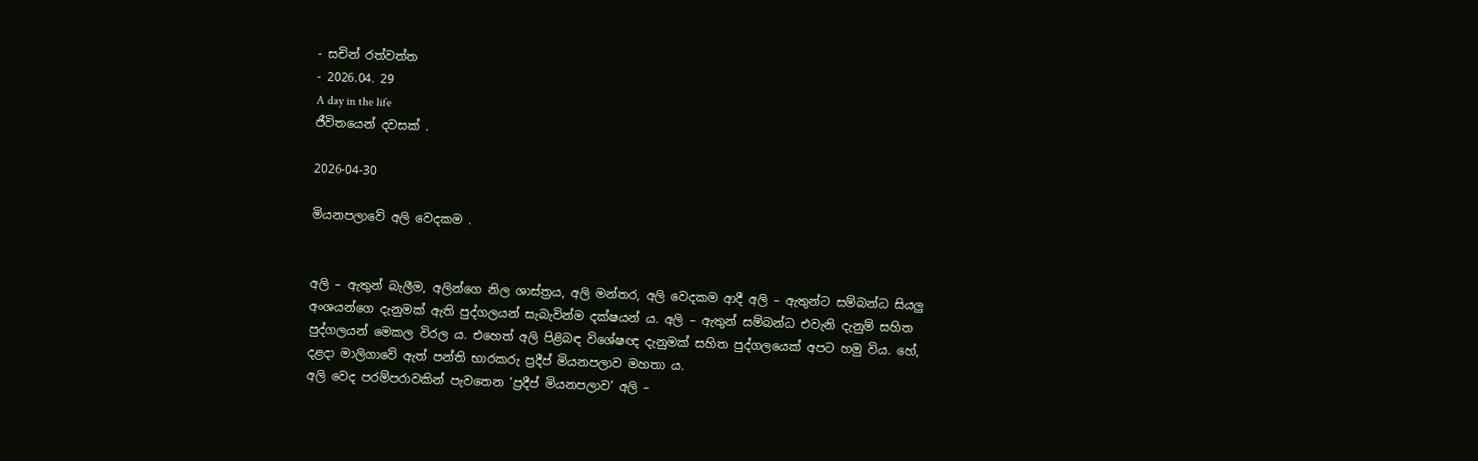- සචින් රත්වත්ත
- 2026.04. 29
A day in the life
ජීවිතයෙන් දවසක් .

2026-04-30

මියනපලාවේ අලි වෙදකම .


අලි – ඇතුන් බැලීම, අලින්ගෙ නිල ශාස්ත්‍රය, අලි මන්තර, අලි වෙදකම ආදී අලි – ඇතුන්ට සම්බන්ධ සියලු අංශයන්ගෙ දැනුමක් ඇති පුද්ගලයන් සැබැවින්ම දක්ෂයන් ය. අලි – ඇතුන් සම්බන්ධ එවැනි දැනුම් සහිත පුද්ගලයන් මෙකල විරල ය. එහෙත් අලි පිළිබඳ විශේෂඥ දැනුමක් සහිත පුද්ගලයෙක් අපට හමු විය. හේ, දළදා මාලිගාවේ ඇත් පන්ති භාරකරු ප්‍රදීප් මියනපලාව මහතා ය.
අලි වෙද පරම්පරාවකින් පැවතෙන ‘ප්‍රදීප් මියනපලාව’ අලි –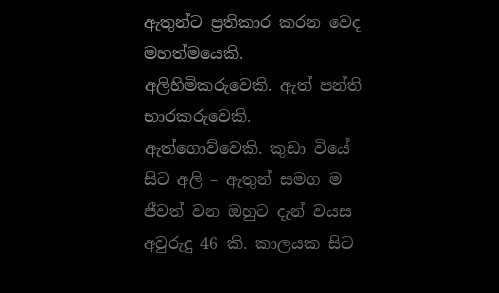ඇතුන්ට ප්‍රතිකාර කරන වෙද මහත්මයෙකි. අලිහිමිකරුවෙකි. ඇත් පන්ති භාරකරුවෙකි. ඇත්ගොව්වෙකි. කුඩා වියේ සිට අලි – ඇතුන් සමග ම ජීවත් වන ඔහුට දැන් වයස අවුරුදු 46 කි. කාලයක සිට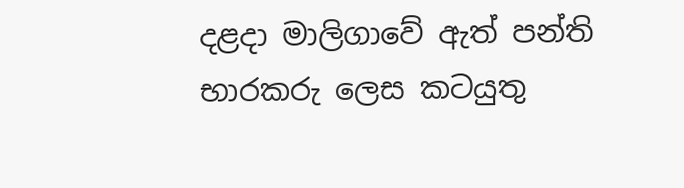දළදා මාලිගාවේ ඇත් පන්ති භාරකරු ලෙස කටයුතු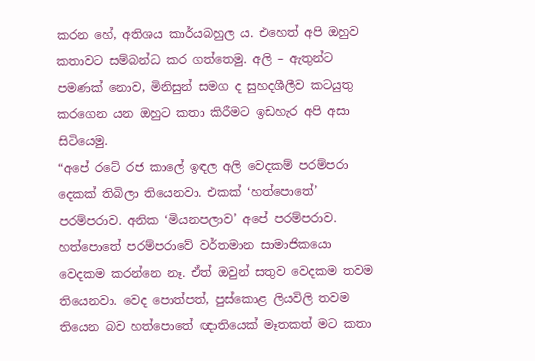කරන හේ, අතිශය කාර්යබහුල ය. එහෙත් අපි ඔහුව කතාවට සම්බන්ධ කර ගත්තෙමු. අලි – ඇතුන්ට පමණක් නොව, මිනිසුන් සමග ද සුහදශීලීව කටයුතු කරගෙන යන ඔහුට කතා කිරීමට ඉඩහැර අපි අසා සිටියෙමු.
“අපේ රටේ රජ කාලේ ඉඳල අලි වෙදකම් පරම්පරා දෙකක් තිබිලා තියෙනවා. එකක් ‘හත්පොතේ’ පරම්පරාව. අනික ‘මියනපලාව’ අපේ පරම්පරාව. හත්පොතේ පරම්පරාවේ වර්තමාන සාමාජිකයො වෙදකම කරන්නෙ නෑ. ඒත් ඔවුන් සතුව වෙදකම තවම තියෙනවා. වෙද පොත්පත්, පුස්කොළ ලියවිලි තවම තියෙන බව හත්පොතේ ඥාතියෙක් මෑතකත් මට කතා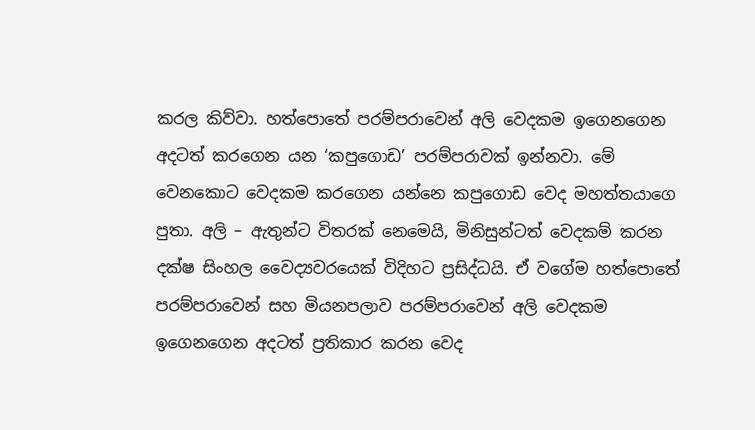කරල කිව්වා. හත්පොතේ පරම්පරාවෙන් අලි වෙදකම ඉගෙනගෙන අදටත් කරගෙන යන ‘කපුගොඩ’ පරම්පරාවක් ඉන්නවා. මේ වෙනකොට වෙදකම කරගෙන යන්නෙ කපුගොඩ වෙද මහත්තයාගෙ පුතා. අලි – ඇතුන්ට විතරක් නෙමෙයි, මිනිසුන්ටත් වෙදකම් කරන දක්ෂ සිංහල වෛද්‍යවරයෙක් විදිහට ප්‍රසිද්ධයි. ඒ වගේම හත්පොතේ පරම්පරාවෙන් සහ මියනපලාව පරම්පරාවෙන් අලි වෙදකම ඉගෙනගෙන අදටත් ප්‍රතිකාර කරන වෙද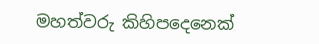මහත්වරු කිහිපදෙනෙක්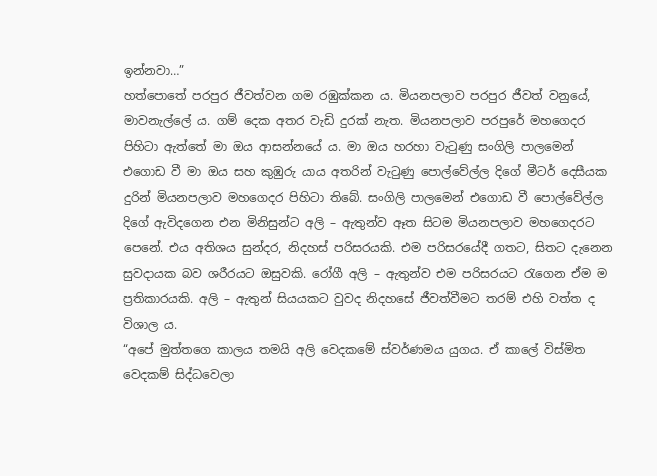ඉන්නවා…”
හත්පොතේ පරපුර ජීවත්වන ගම රඹුක්කන ය. මියනපලාව පරපුර ජීවත් වනුයේ, මාවනැල්ලේ ය. ගම් දෙක අතර වැඩි දුරක් නැත. මියනපලාව පරපුරේ මහගෙදර පිහිටා ඇත්තේ මා ඔය ආසන්නයේ ය. මා ඔය හරහා වැටුණු සංගිලි පාලමෙන් එගොඩ වී මා ඔය සහ කුඹුරු යාය අතරින් වැටුණු පොල්වේල්ල දිගේ මීටර් දෙසීයක දුරින් මියනපලාව මහගෙදර පිහිටා තිබේ. සංගිලි පාලමෙන් එගොඩ වී පොල්වේල්ල දිගේ ඇවිදගෙන එන මිනිසුන්ට අලි – ඇතුන්ව ඈත සිටම මියනපලාව මහගෙදරට පෙනේ. එය අතිශය සුන්දර, නිදහස් පරිසරයකි. එම පරිසරයේදී ගතට, සිතට දැනෙන සුවදායක බව ශරීරයට ඔසුවකි. රෝගී අලි – ඇතුන්ව එම පරිසරයට රැගෙන ඒම ම ප්‍රතිකාරයකි. අලි – ඇතුන් සියයකට වුවද නිදහසේ ජීවත්වීමට තරම් එහි වත්ත ද විශාල ය.
“අපේ මුත්තගෙ කාලය තමයි අලි වෙදකමේ ස්වර්ණමය යුගය. ඒ කාලේ විස්මිත වෙදකම් සිද්ධවෙලා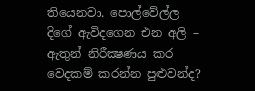තියෙනවා. පොල්වේල්ල දිගේ ඇවිදගෙන එන අලි – ඇතුන් නිරීක්‍ෂණය කර වෙදකම් කරන්න පුළුවන්ද?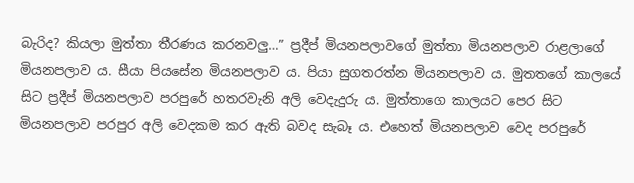බැරිද? කියලා මුත්තා තීරණය කරනවලු…” ප්‍රදීප් මියනපලාවගේ මුත්තා මියනපලාව රාළලාගේ මියනපලාව ය. සීයා පියසේන මියනපලාව ය. පියා සුගතරත්න මියනපලාව ය. මුතතගේ කාලයේ සිට ප්‍රදීප් මියනපලාව පරපුරේ හතරවැනි අලි වෙදැදුරු ය. මුත්තාගෙ කාලයට පෙර සිට මියනපලාව පරපුර අලි වෙදකම කර ඇති බවද සැබෑ ය. එහෙත් මියනපලාව වෙද පරපුරේ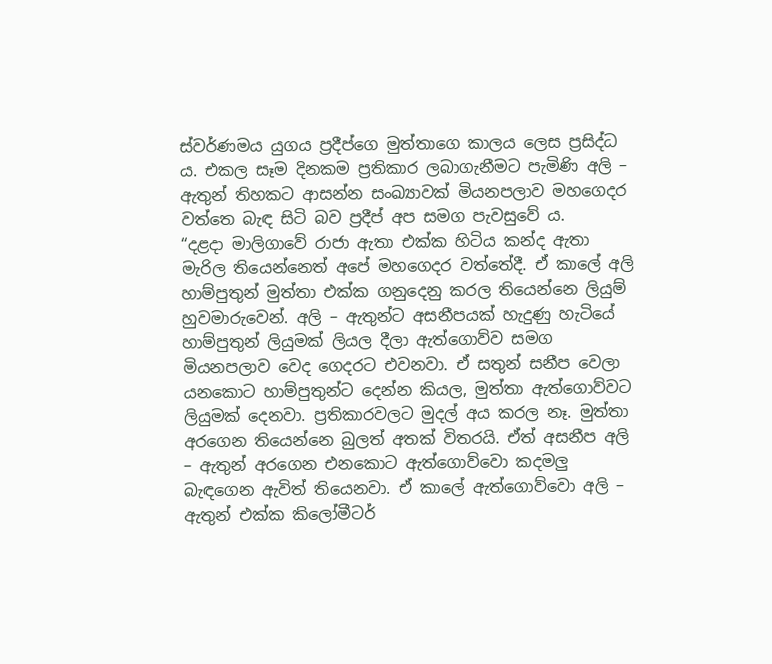ස්වර්ණමය යුගය ප්‍රදීප්ගෙ මුත්තාගෙ කාලය ලෙස ප්‍රසිද්ධ ය. එකල සෑම දිනකම ප්‍රතිකාර ලබාගැනීමට පැමිණි අලි – ඇතුන් තිහකට ආසන්න සංඛ්‍යාවක් මියනපලාව මහගෙදර වත්තෙ බැඳ සිටි බව ප්‍රදීප් අප සමග පැවසුවේ ය.
“දළදා මාලිගාවේ රාජා ඇතා එක්ක හිටිය කන්ද ඇතා මැරිල තියෙන්නෙත් අපේ මහගෙදර වත්තේදී. ඒ කාලේ අලි හාම්පුතුන් මුත්තා එක්ක ගනුදෙනු කරල තියෙන්නෙ ලියුම් හුවමාරුවෙන්. අලි – ඇතුන්ට අසනීපයක් හැදුණු හැටියේ හාම්පුතුන් ලියුමක් ලියල දීලා ඇත්ගොව්ව සමග මියනපලාව වෙද ගෙදරට එවනවා. ඒ සතුන් සනීප වෙලා යනකොට හාම්පුතුන්ට දෙන්න කියල, මුත්තා ඇත්ගොව්වට ලියුමක් දෙනවා. ප්‍රතිකාරවලට මුදල් අය කරල නෑ. මුත්තා අරගෙන තියෙන්නෙ බුලත් අතක් විතරයි. ඒත් අසනීප අලි – ඇතුන් අරගෙන එනකොට ඇත්ගොව්වො කදමලු බැඳගෙන ඇවිත් තියෙනවා. ඒ කාලේ ඇත්ගොව්වො අලි – ඇතුන් එක්ක කිලෝමීටර්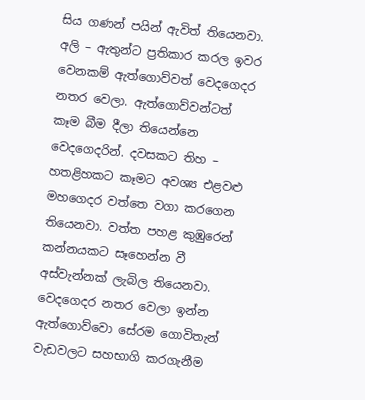සිය ගණන් පයින් ඇවිත් තියෙනවා. අලි – ඇතුන්ට ප්‍රතිකාර කරල ඉවර වෙනකම් ඇත්ගොව්වත් වෙදගෙදර නතර වෙලා. ඇත්ගොව්වන්ටත් කෑම බීම දීලා තියෙන්නෙ වෙදගෙදරින්. දවසකට තිහ – හතළිහකට කෑමට අවශ්‍ය එළවළු මහගෙදර වත්තෙ වගා කරගෙන තියෙනවා. වත්ත පහළ කුඹුරෙන් කන්නයකට සෑහෙන්න වී අස්වැන්නක් ලැබිල තියෙනවා. වෙදගෙදර නතර වෙලා ඉන්න ඇත්ගොව්වො සේරම ගොවිතැන් වැඩවලට සහභාගි කරගැනීම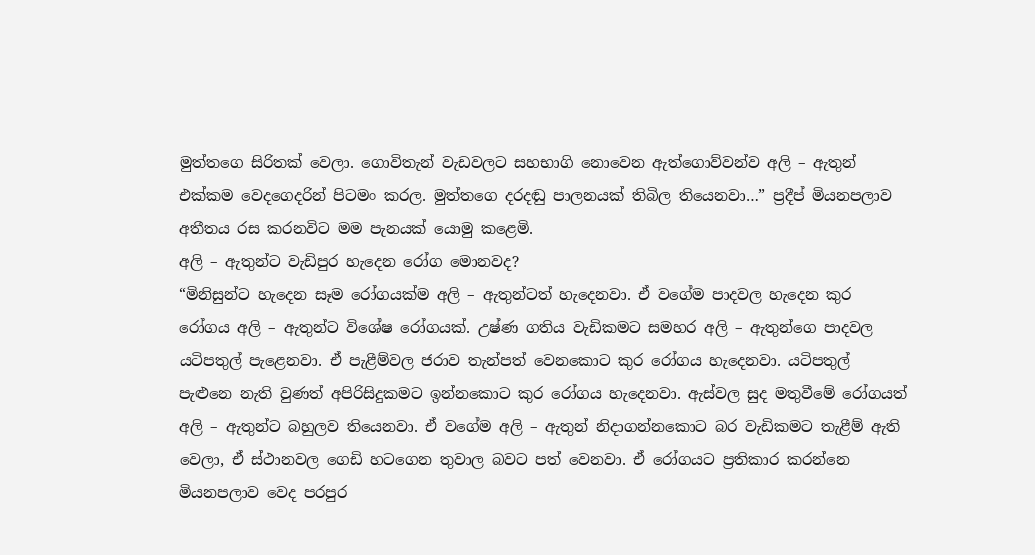මුත්තගෙ සිරිතක් වෙලා. ගොවිතැන් වැඩවලට සහභාගි නොවෙන ඇත්ගොව්වන්ව අලි – ඇතුන් එක්කම වෙදගෙදරින් පිටමං කරල. මුත්තගෙ දරදඬු පාලනයක් තිබිල තියෙනවා…” ප්‍රදීප් මියනපලාව අතීතය රස කරනවිට මම පැනයක් යොමු කළෙමි.
අලි – ඇතුන්ට වැඩිපුර හැදෙන රෝග මොනවද?
“මිනිසුන්ට හැදෙන සෑම රෝගයක්ම අලි – ඇතුන්ටත් හැදෙනවා. ඒ වගේම පාදවල හැදෙන කුර රෝගය අලි – ඇතුන්ට විශේෂ රෝගයක්. උෂ්ණ ගතිය වැඩිකමට සමහර අලි – ඇතුන්ගෙ පාදවල යටිපතුල් පැළෙනවා. ඒ පැළීම්වල ජරාව තැන්පත් වෙනකොට කුර රෝගය හැදෙනවා. යටිපතුල් පැළුනෙ නැති වුණත් අපිරිසිදුකමට ඉන්නකොට කුර රෝගය හැදෙනවා. ඇස්වල සුද මතුවීමේ රෝගයත් අලි – ඇතුන්ට බහුලව තියෙනවා. ඒ වගේම අලි – ඇතුන් නිදාගන්නකොට බර වැඩිකමට තැළීම් ඇති වෙලා, ඒ ස්ථානවල ගෙඩි හටගෙන තුවාල බවට පත් වෙනවා. ඒ රෝගයට ප්‍රතිකාර කරන්නෙ මියනපලාව වෙද පරපුර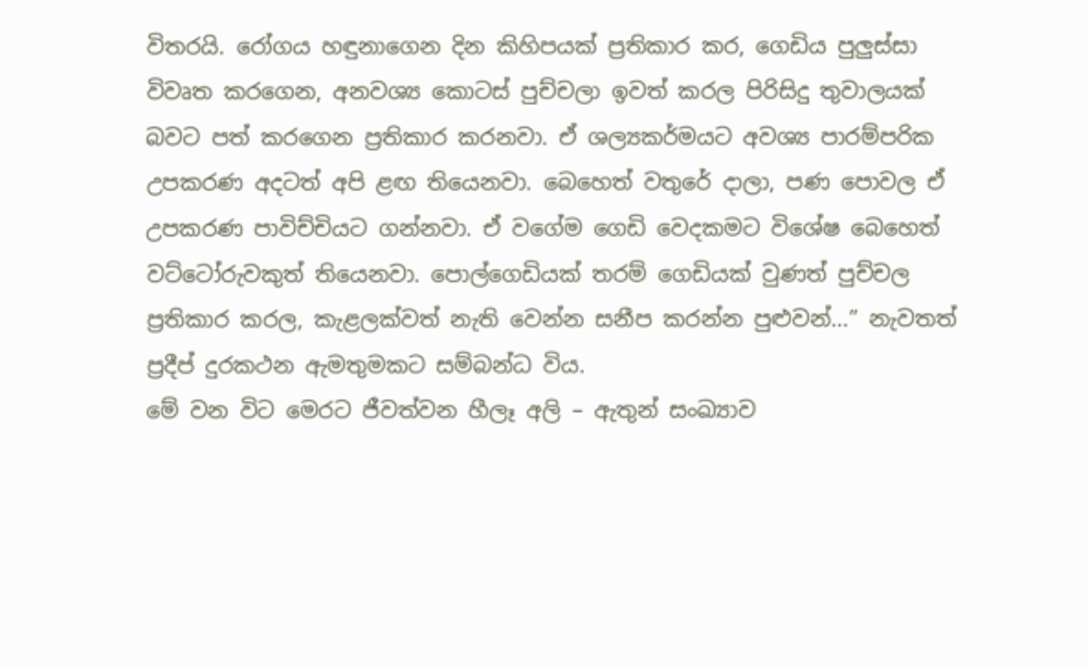විතරයි. රෝගය හඳුනාගෙන දින කිහිපයක් ප්‍රතිකාර කර, ගෙඩිය පුලුස්සා විවෘත කරගෙන, අනවශ්‍ය කොටස් පුච්චලා ඉවත් කරල පිරිසිදු තුවාලයක් බවට පත් කරගෙන ප්‍රතිකාර කරනවා. ඒ ශල්‍යකර්මයට අවශ්‍ය පාරම්පරික උපකරණ අදටත් අපි ළඟ තියෙනවා. බෙහෙත් වතුරේ දාලා, පණ පොවල ඒ උපකරණ පාවිච්චියට ගන්නවා. ඒ වගේම ගෙඩි වෙදකමට විශේෂ බෙහෙත් වට්ටෝරුවකුත් තියෙනවා. පොල්ගෙඩියක් තරම් ගෙඩියක් වුණත් පුච්චල ප්‍රතිකාර කරල, කැළලක්වත් නැති වෙන්න සනීප කරන්න පුළුවන්…” නැවතත් ප්‍රදීප් දුරකථන ඇමතුමකට සම්බන්ධ විය.
මේ වන විට මෙරට ජීවත්වන හීලෑ අලි – ඇතුන් සංඛ්‍යාව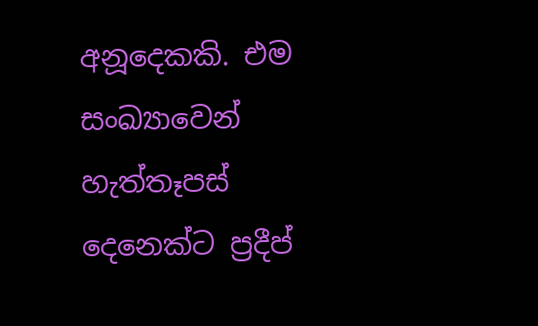අනූදෙකකි. එම සංඛ්‍යාවෙන් හැත්තෑපස් දෙනෙක්ට ප්‍රදීප්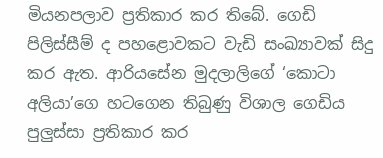මියනපලාව ප්‍රතිකාර කර තිබේ. ගෙඩි පිලිස්සීම් ද පහළොවකට වැඩි සංඛ්‍යාවක් සිදු කර ඇත. ආරියසේන මුදලාලිගේ ‘කොටා අලියා’ගෙ හටගෙන තිබුණු විශාල ගෙඩිය පුලුස්සා ප්‍රතිකාර කර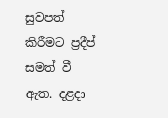සුවපත් කිරීමට ප්‍රදීප් සමත් වී ඇත. දළදා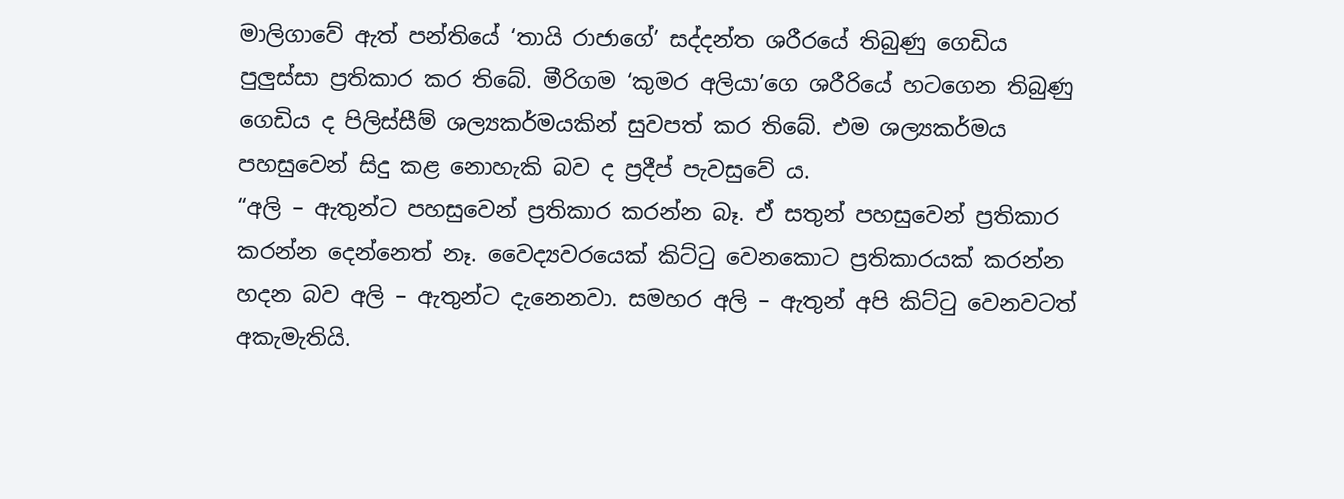මාලිගාවේ ඇත් පන්තියේ ‘තායි රාජාගේ’ සද්දන්ත ශරීරයේ තිබුණු ගෙඩිය පුලුස්සා ප්‍රතිකාර කර තිබේ. මීරිගම ‘කුමර අලියා’ගෙ ශරීරියේ හටගෙන තිබුණු ගෙඩිය ද පිලිස්සීම් ශල්‍යකර්මයකින් සුවපත් කර තිබේ. එම ශල්‍යකර්මය පහසුවෙන් සිදු කළ නොහැකි බව ද ප්‍රදීප් පැවසුවේ ය.
“අලි – ඇතුන්ට පහසුවෙන් ප්‍රතිකාර කරන්න බෑ. ඒ සතුන් පහසුවෙන් ප්‍රතිකාර කරන්න දෙන්නෙත් නෑ. වෛද්‍යවරයෙක් කිට්ටු වෙනකොට ප්‍රතිකාරයක් කරන්න හදන බව අලි – ඇතුන්ට දැනෙනවා. සමහර අලි – ඇතුන් අපි කිට්ටු වෙනවටත් අකැමැතියි.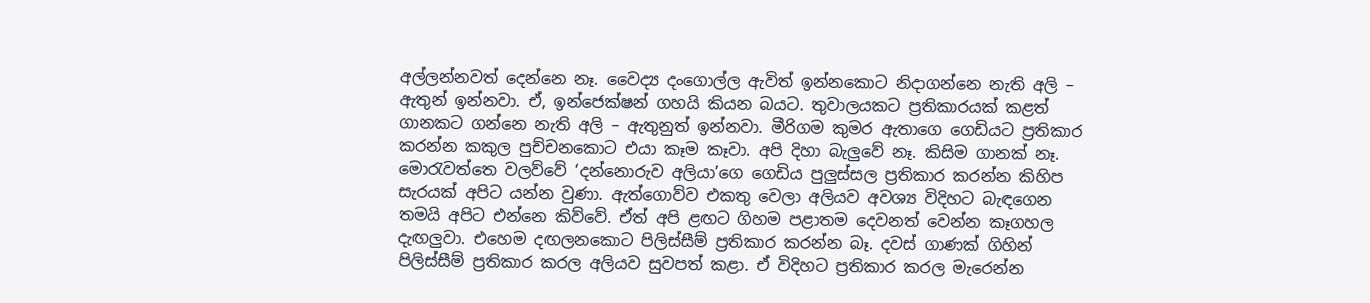අල්ලන්නවත් දෙන්නෙ නෑ. වෛද්‍ය දංගොල්ල ඇවිත් ඉන්නකොට නිදාගන්නෙ නැති අලි – ඇතුන් ඉන්නවා. ඒ, ඉන්ජෙක්ෂන් ගහයි කියන බයට. තුවාලයකට ප්‍රතිකාරයක් කළත් ගානකට ගන්නෙ නැති අලි – ඇතුනුත් ඉන්නවා. මීරිගම කුමර ඇතාගෙ ගෙඩියට ප්‍රතිකාර කරන්න කකුල පුච්චනකොට එයා කෑම කෑවා. අපි දිහා බැලුවේ නෑ. කිසිම ගානක් නෑ. මොරැවත්තෙ වලව්වේ ‘දන්නොරුව අලියා’ගෙ ගෙඩිය පුලුස්සල ප්‍රතිකාර කරන්න කිහිප සැරයක් අපිට යන්න වුණා. ඇත්ගොව්ව එකතු වෙලා අලියව අවශ්‍ය විදිහට බැඳගෙන තමයි අපිට එන්නෙ කිව්වේ. ඒත් අපි ළඟට ගිහම පළාතම දෙවනත් වෙන්න කෑගහල දැඟලුවා. එහෙම දඟලනකොට පිලිස්සීම් ප්‍රතිකාර කරන්න බෑ. දවස් ගාණක් ගිහින් පිලිස්සීම් ප්‍රතිකාර කරල අලියව සුවපත් කළා. ඒ විදිහට ප්‍රතිකාර කරල මැරෙන්න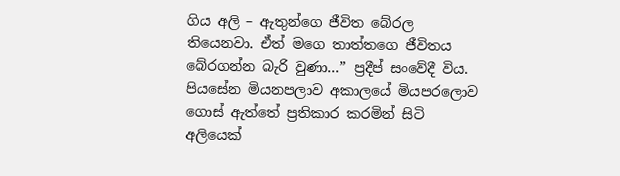ගිය අලි – ඇතුන්ගෙ ජීවිත බේරල තියෙනවා. ඒත් මගෙ තාත්තගෙ ජීවිතය බේරගන්න බැරි වුණා…” ප්‍රදීප් සංවේදී විය.
පියසේන මියනපලාව අකාලයේ මියපරලොව ගොස් ඇත්තේ ප්‍රතිකාර කරමින් සිටි අලියෙක්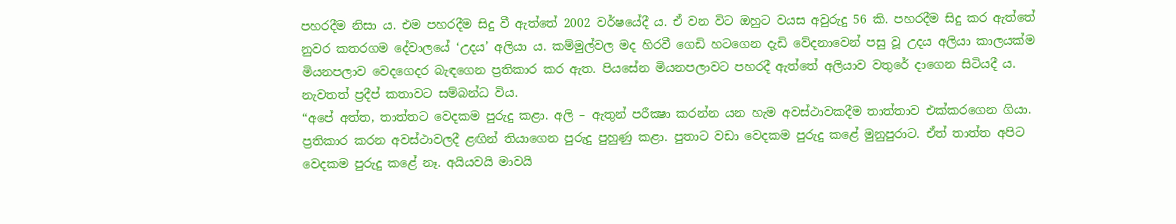පහරදීම නිසා ය. එම පහරදීම සිදු වී ඇත්තේ 2002 වර්ෂයේදී ය. ඒ වන විට ඔහුට වයස අවුරුදු 56 කි. පහරදීම සිදු කර ඇත්තේ නුවර කතරගම දේවාලයේ ‘උදය’ අලියා ය. කම්මුල්වල මද හිරවී ගෙඩි හටගෙන දැඩි වේදනාවෙන් පසු වූ උදය අලියා කාලයක්ම මියනපලාව වෙදගෙදර බැඳගෙන ප්‍රතිකාර කර ඇත. පියසේන මියනපලාවට පහරදී ඇත්තේ අලියාව වතුරේ දාගෙන සිටියදී ය. නැවතත් ප්‍රදීප් කතාවට සම්බන්ධ විය.
“අපේ අත්ත, තාත්තට වෙදකම පුරුදු කළා. අලි – ඇතුන් පරීක්‍ෂා කරන්න යන හැම අවස්ථාවකදීම තාත්තාව එක්කරගෙන ගියා. ප්‍රතිකාර කරන අවස්ථාවලදී ළඟින් තියාගෙන පුරුදු පුහුණු කළා. පුතාට වඩා වෙදකම පුරුදු කළේ මුනුපුරාට. ඒත් තාත්ත අපිට වෙදකම පුරුදු කළේ නෑ. අයියවයි මාවයි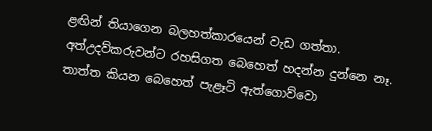ළඟින් තියාගෙන බලහත්කාරයෙන් වැඩ ගත්තා. අත්උදව්කරුවන්ට රහසිගත බෙහෙත් හදන්න දුන්නෙ නෑ. තාත්ත කියන බෙහෙත් පැළෑටි ඇත්ගොව්වො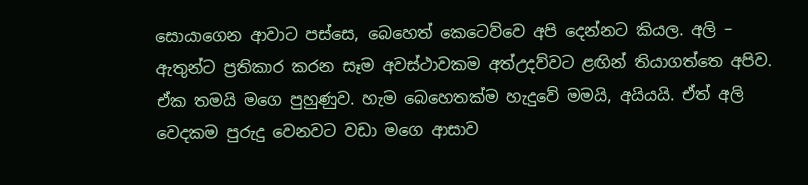සොයාගෙන ආවාට පස්සෙ, බෙහෙත් කෙටෙව්වෙ අපි දෙන්නට කියල. අලි – ඇතුන්ට ප්‍රතිකාර කරන සෑම අවස්ථාවකම අත්උදව්වට ළඟින් තියාගත්තෙ අපිව. ඒක තමයි මගෙ පුහුණුව. හැම බෙහෙතක්ම හැදුවේ මමයි, අයියයි. ඒත් අලි වෙදකම පුරුදු වෙනවට වඩා මගෙ ආසාව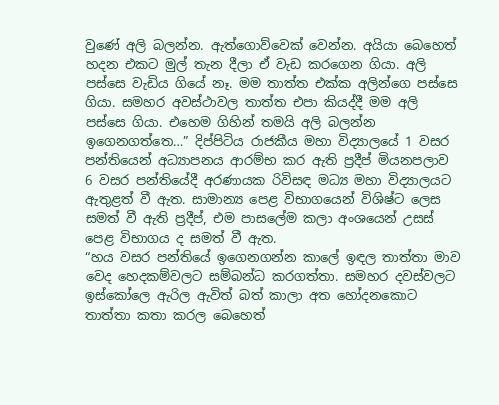වුණේ අලි බලන්න. ඇත්ගොව්වෙක් වෙන්න. අයියා බෙහෙත් හදන එකට මුල් තැන දීලා ඒ වැඩ කරගෙන ගියා. අලි පස්සෙ වැඩිය ගියේ නෑ. මම තාත්ත එක්ක අලින්ගෙ පස්සෙ ගියා. සමහර අවස්ථාවල තාත්ත එපා කියද්දී මම අලි පස්සෙ ගියා. එහෙම ගිහින් තමයි අලි බලන්න ඉගෙනගත්තෙ…” දිප්පිටිය රාජකීය මහා විද්‍යාලයේ 1 වසර පන්තියෙන් අධ්‍යාපනය ආරම්භ කර ඇති ප්‍රදීප් මියනපලාව 6 වසර පන්තියේදී අරණායක රිවිසඳ මධ්‍ය මහා විද්‍යාලයට ඇතුළත් වී ඇත. සාමාන්‍ය පෙළ විභාගයෙන් විශිෂ්ට ලෙස සමත් වී ඇති ප්‍රදීප්, එම පාසලේම කලා අංශයෙන් උසස් පෙළ විභාගය ද සමත් වී ඇත.
“හය වසර පන්තියේ ඉගෙනගන්න කාලේ ඉඳල තාත්තා මාව වෙද හෙදකම්වලට සම්බන්ධ කරගත්තා. සමහර දවස්වලට ඉස්කෝලෙ ඇරිල ඇවිත් බත් කාලා අත හෝදනකොට තාත්තා කතා කරල බෙහෙත්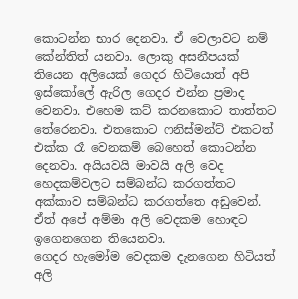කොටන්න භාර දෙනවා. ඒ වෙලාවට නම් කේන්තිත් යනවා. ලොකු අසනීපයක් තියෙන අලියෙක් ගෙදර හිටියොත් අපි ඉස්කෝලේ ඇරිල ගෙදර එන්න ප්‍රමාද වෙනවා. එහෙම කට් කරනකොට තාත්තට තේරෙනවා. එතකොට ෆනිස්මන්ට් එකටත් එක්ක රෑ වෙනකම් බෙහෙත් කොටන්න දෙනවා. අයියවයි මාවයි අලි වෙද හෙදකම්වලට සම්බන්ධ කරගත්තට අක්කාව සම්බන්ධ කරගත්තෙ අඩුවෙන්. ඒත් අපේ අම්මා අලි වෙදකම හොඳට ඉගෙනගෙන තියෙනවා.
ගෙදර හැමෝම වෙදකම දැනගෙන හිටියත් අලි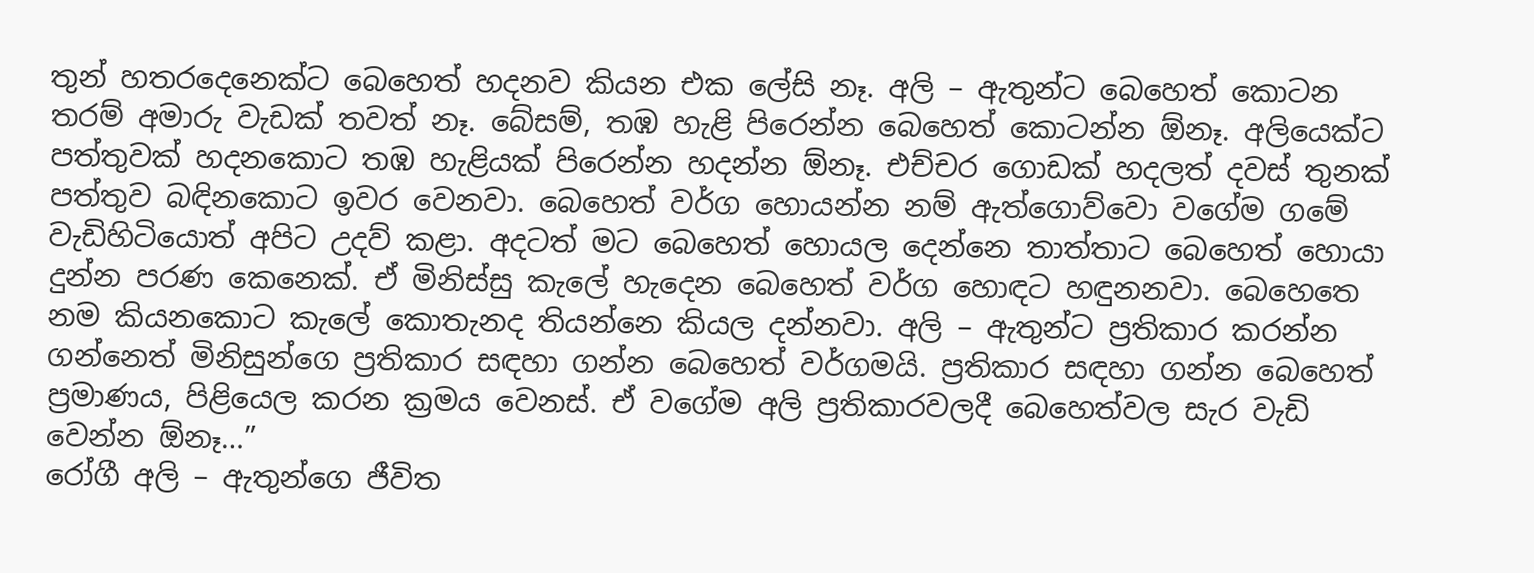තුන් හතරදෙනෙක්ට බෙහෙත් හදනව කියන එක ලේසි නෑ. අලි – ඇතුන්ට බෙහෙත් කොටන තරම් අමාරු වැඩක් තවත් නෑ. බේසම්, තඹ හැළි පිරෙන්න බෙහෙත් කොටන්න ඕනෑ. අලියෙක්ට පත්තුවක් හදනකොට තඹ හැළියක් පිරෙන්න හදන්න ඕනෑ. එච්චර ගොඩක් හදලත් දවස් තුනක් පත්තුව බඳිනකොට ඉවර වෙනවා. බෙහෙත් වර්ග හොයන්න නම් ඇත්ගොව්වො වගේම ගමේ වැඩිහිටියොත් අපිට උදව් කළා. අදටත් මට බෙහෙත් හොයල දෙන්නෙ තාත්තාට බෙහෙත් හොයා දුන්න පරණ කෙනෙක්. ඒ මිනිස්සු කැලේ හැදෙන බෙහෙත් වර්ග හොඳට හඳුනනවා. බෙහෙතෙ නම කියනකොට කැලේ කොතැනද තියන්නෙ කියල දන්නවා. අලි – ඇතුන්ට ප්‍රතිකාර කරන්න ගන්නෙත් මිනිසුන්ගෙ ප්‍රතිකාර සඳහා ගන්න බෙහෙත් වර්ගමයි. ප්‍රතිකාර සඳහා ගන්න බෙහෙත් ප්‍රමාණය, පිළියෙල කරන ක්‍රමය වෙනස්. ඒ වගේම අලි ප්‍රතිකාරවලදී බෙහෙත්වල සැර වැඩි වෙන්න ඕනෑ…”
රෝගී අලි – ඇතුන්ගෙ ජීවිත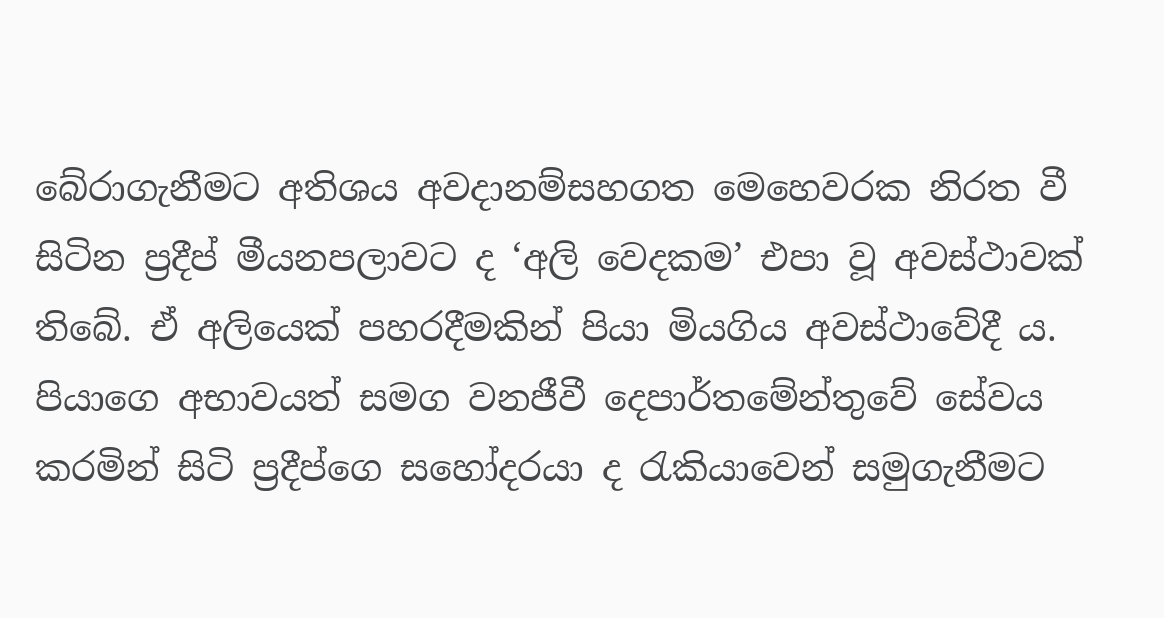බේරාගැනීමට අතිශය අවදානම්සහගත මෙහෙවරක නිරත වී සිටින ප්‍රදීප් මීයනපලාවට ද ‘අලි වෙදකම’ එපා වූ අවස්ථාවක් තිබේ. ඒ අලියෙක් පහරදීමකින් පියා මියගිය අවස්ථාවේදී ය. පියාගෙ අභාවයත් සමග වනජීවී දෙපාර්තමේන්තුවේ සේවය කරමින් සිටි ප්‍රදීප්ගෙ සහෝදරයා ද රැකියාවෙන් සමුගැනීමට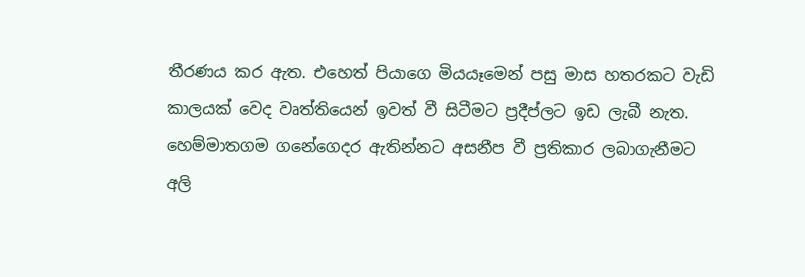තීරණය කර ඇත. එහෙත් පියාගෙ මියයෑමෙන් පසු මාස හතරකට වැඩි කාලයක් වෙද වෘත්තියෙන් ඉවත් වී සිටීමට ප්‍රදීප්ලට ඉඩ ලැබී නැත. හෙම්මාතගම ගනේගෙදර ඇතින්නට අසනීප වී ප්‍රතිකාර ලබාගැනීමට අලි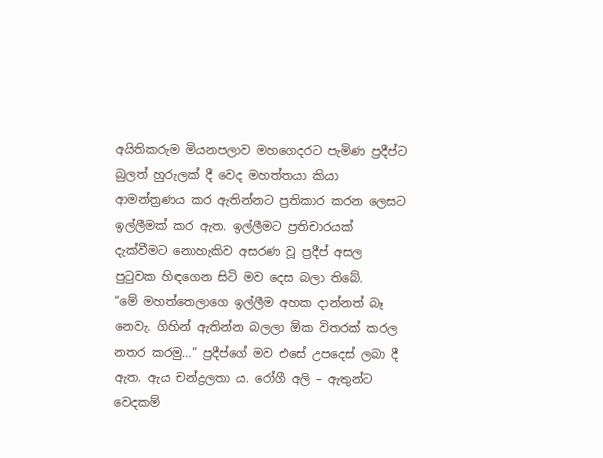අයිතිකරුම මියනපලාව මහගෙදරට පැමිණ ප්‍රදීප්ට බුලත් හුරුලක් දී වෙද මහත්තයා කියා ආමන්ත්‍රණය කර ඇතින්නට ප්‍රතිකාර කරන ලෙසට ඉල්ලීමක් කර ඇත. ඉල්ලීමට ප්‍රතිචාරයක් දැක්වීමට නොහැකිව අසරණ වූ ප්‍රදීප් අසල පුටුවක හිඳගෙන සිටි මව දෙස බලා තිබේ.
“මේ මහත්තෙලාගෙ ඉල්ලීම අහක දාන්නත් බෑ නෙවැ. ගිහින් ඇතින්න බලලා ඕක විතරක් කරල නතර කරමු…” ප්‍රදීප්ගේ මව එසේ උපදෙස් ලබා දී ඇත. ඇය චන්ද්‍රලතා ය. රෝගී අලි – ඇතුන්ට වෙදකම්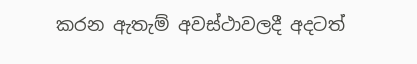කරන ඇතැම් අවස්ථාවලදී අදටත්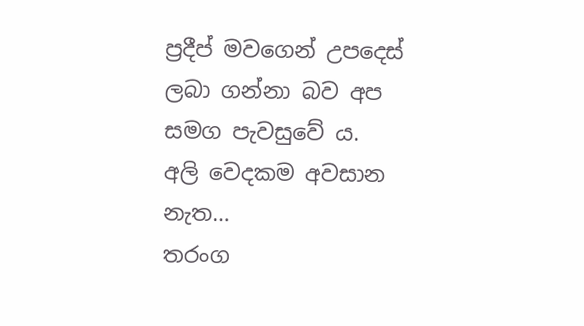ප්‍රදීප් මවගෙන් උපදෙස් ලබා ගන්නා බව අප සමග පැවසුවේ ය.
අලි වෙදකම අවසාන නැත…
තරංග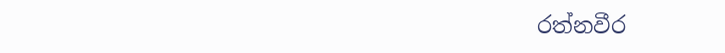රත්නවීර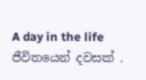A day in the life
ජීවිතයෙන් දවසක් .